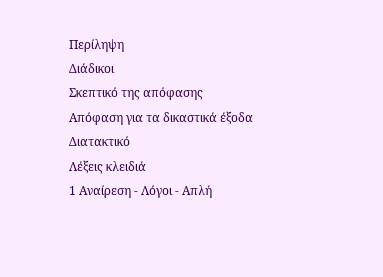Περίληψη
Διάδικοι
Σκεπτικό της απόφασης
Απόφαση για τα δικαστικά έξοδα
Διατακτικό
Λέξεις κλειδιά
1 Αναίρεση - Λόγοι - Απλή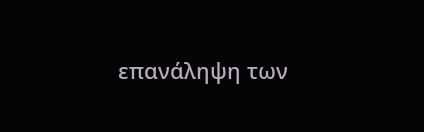επανάληψη των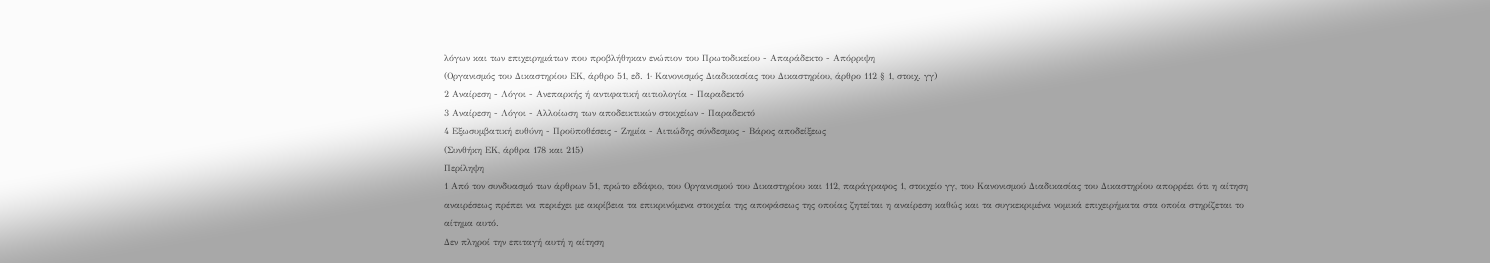λόγων και των επιχειρημάτων που προβλήθηκαν ενώπιον του Πρωτοδικείου - Απαράδεκτο - Απόρριψη
(Οργανισμός του Δικαστηρίου ΕΚ, άρθρο 51, εδ. 1· Κανονισμός Διαδικασίας του Δικαστηρίου, άρθρο 112 § 1, στοιχ. γγ)
2 Αναίρεση - Λόγοι - Ανεπαρκής ή αντιφατική αιτιολογία - Παραδεκτό
3 Αναίρεση - Λόγοι - Αλλοίωση των αποδεικτικών στοιχείων - Παραδεκτό
4 Εξωσυμβατική ευθύνη - Προϋποθέσεις - Ζημία - Αιτιώδης σύνδεσμος - Βάρος αποδείξεως
(Συνθήκη ΕΚ, άρθρα 178 και 215)
Περίληψη
1 Από τον συνδυασμό των άρθρων 51, πρώτο εδάφιο, του Οργανισμού του Δικαστηρίου και 112, παράγραφος 1, στοιχείο γγ, του Κανονισμού Διαδικασίας του Δικαστηρίου απορρέει ότι η αίτηση αναιρέσεως πρέπει να περιέχει με ακρίβεια τα επικρινόμενα στοιχεία της αποφάσεως της οποίας ζητείται η αναίρεση καθώς και τα συγκεκριμένα νομικά επιχειρήματα στα οποία στηρίζεται το αίτημα αυτό.
Δεν πληροί την επιταγή αυτή η αίτηση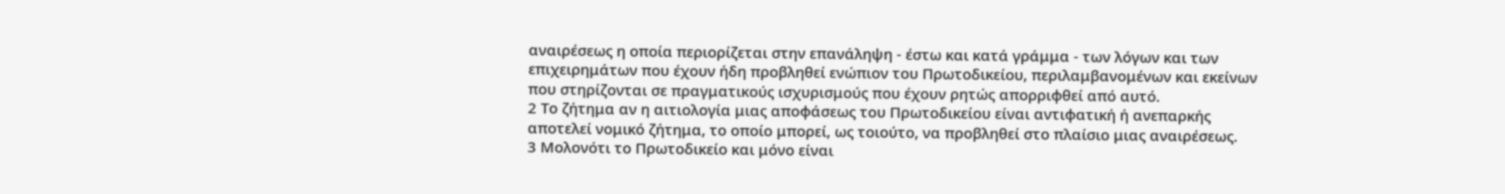αναιρέσεως η οποία περιορίζεται στην επανάληψη - έστω και κατά γράμμα - των λόγων και των επιχειρημάτων που έχουν ήδη προβληθεί ενώπιον του Πρωτοδικείου, περιλαμβανομένων και εκείνων που στηρίζονται σε πραγματικούς ισχυρισμούς που έχουν ρητώς απορριφθεί από αυτό.
2 Το ζήτημα αν η αιτιολογία μιας αποφάσεως του Πρωτοδικείου είναι αντιφατική ή ανεπαρκής αποτελεί νομικό ζήτημα, το οποίο μπορεί, ως τοιούτο, να προβληθεί στο πλαίσιο μιας αναιρέσεως.
3 Μολονότι το Πρωτοδικείο και μόνο είναι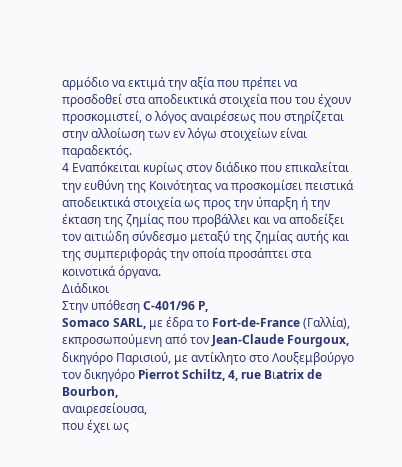αρμόδιο να εκτιμά την αξία που πρέπει να προσδοθεί στα αποδεικτικά στοιχεία που του έχουν προσκομιστεί, ο λόγος αναιρέσεως που στηρίζεται στην αλλοίωση των εν λόγω στοιχείων είναι παραδεκτός.
4 Εναπόκειται κυρίως στον διάδικο που επικαλείται την ευθύνη της Κοινότητας να προσκομίσει πειστικά αποδεικτικά στοιχεία ως προς την ύπαρξη ή την έκταση της ζημίας που προβάλλει και να αποδείξει τον αιτιώδη σύνδεσμο μεταξύ της ζημίας αυτής και της συμπεριφοράς την οποία προσάπτει στα κοινοτικά όργανα.
Διάδικοι
Στην υπόθεση C-401/96 P,
Somaco SARL, με έδρα το Fort-de-France (Γαλλία), εκπροσωπούμενη από τον Jean-Claude Fourgoux, δικηγόρο Παρισιού, με αντίκλητο στο Λουξεμβούργο τον δικηγόρο Pierrot Schiltz, 4, rue Bιatrix de Bourbon,
αναιρεσείουσα,
που έχει ως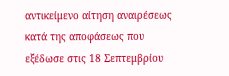αντικείμενο αίτηση αναιρέσεως κατά της αποφάσεως που εξέδωσε στις 18 Σεπτεμβρίου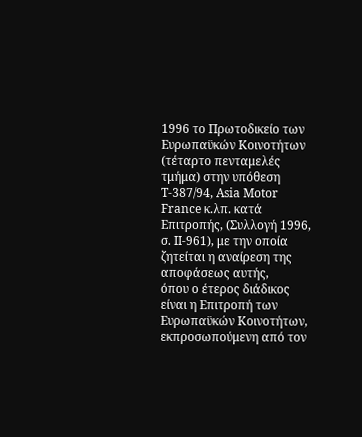1996 το Πρωτοδικείο των Ευρωπαϋκών Κοινοτήτων (τέταρτο πενταμελές τμήμα) στην υπόθεση T-387/94, Asia Motor France κ.λπ. κατά Επιτροπής, (Συλλογή 1996, σ. II-961), με την οποία ζητείται η αναίρεση της αποφάσεως αυτής,
όπου ο έτερος διάδικος είναι η Επιτροπή των Ευρωπαϋκών Κοινοτήτων, εκπροσωπούμενη από τον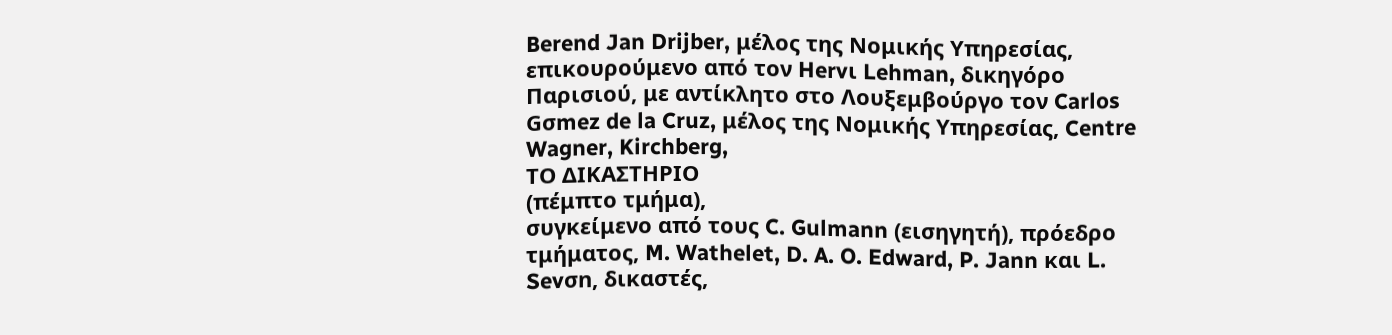Berend Jan Drijber, μέλος της Νομικής Υπηρεσίας, επικουρούμενο από τον Hervι Lehman, δικηγόρο Παρισιού, με αντίκλητο στο Λουξεμβούργο τον Carlos Gσmez de la Cruz, μέλος της Νομικής Υπηρεσίας, Centre Wagner, Kirchberg,
ΤΟ ΔΙΚΑΣΤΗΡΙΟ
(πέμπτο τμήμα),
συγκείμενο από τους C. Gulmann (εισηγητή), πρόεδρο τμήματος, M. Wathelet, D. A. O. Edward, P. Jann και L. Sevσn, δικαστές,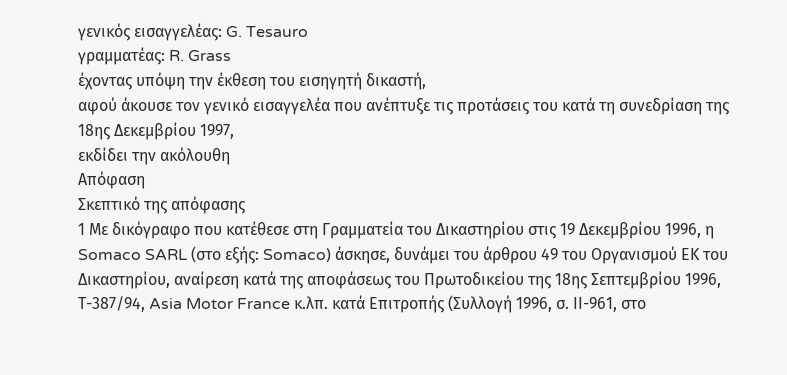γενικός εισαγγελέας: G. Tesauro
γραμματέας: R. Grass
έχοντας υπόψη την έκθεση τoυ εισηγητή δικαστή,
αφού άκουσε τον γενικό εισαγγελέα που ανέπτυξε τις προτάσεις του κατά τη συνεδρίαση της 18ης Δεκεμβρίου 1997,
εκδίδει την ακόλουθη
Απόφαση
Σκεπτικό της απόφασης
1 Με δικόγραφο που κατέθεσε στη Γραμματεία του Δικαστηρίου στις 19 Δεκεμβρίου 1996, η Somaco SARL (στο εξής: Somaco) άσκησε, δυνάμει του άρθρου 49 του Οργανισμού ΕΚ του Δικαστηρίου, αναίρεση κατά της αποφάσεως του Πρωτοδικείου της 18ης Σεπτεμβρίου 1996, Τ-387/94, Asia Motor France κ.λπ. κατά Επιτροπής (Συλλογή 1996, σ. ΙΙ-961, στο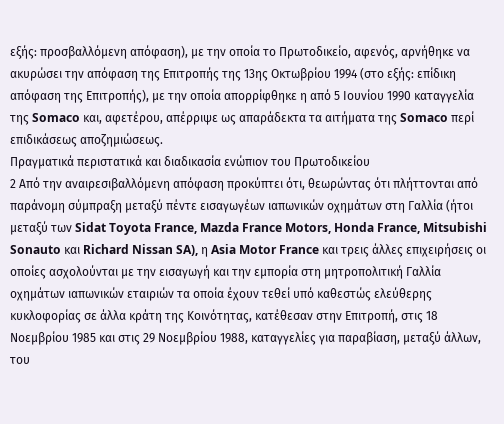εξής: προσβαλλόμενη απόφαση), με την οποία το Πρωτοδικείο, αφενός, αρνήθηκε να ακυρώσει την απόφαση της Επιτροπής της 13ης Οκτωβρίου 1994 (στο εξής: επίδικη απόφαση της Επιτροπής), με την οποία απορρίφθηκε η από 5 Ιουνίου 1990 καταγγελία της Somaco και, αφετέρου, απέρριψε ως απαράδεκτα τα αιτήματα της Somaco περί επιδικάσεως αποζημιώσεως.
Πραγματικά περιστατικά και διαδικασία ενώπιον του Πρωτοδικείου
2 Από την αναιρεσιβαλλόμενη απόφαση προκύπτει ότι, θεωρώντας ότι πλήττονται από παράνομη σύμπραξη μεταξύ πέντε εισαγωγέων ιαπωνικών οχημάτων στη Γαλλία (ήτοι μεταξύ των Sidat Toyota France, Mazda France Motors, Honda France, Mitsubishi Sonauto και Richard Nissan SA), η Asia Motor France και τρεις άλλες επιχειρήσεις οι οποίες ασχολούνται με την εισαγωγή και την εμπορία στη μητροπολιτική Γαλλία οχημάτων ιαπωνικών εταιριών τα οποία έχουν τεθεί υπό καθεστώς ελεύθερης κυκλοφορίας σε άλλα κράτη της Κοινότητας, κατέθεσαν στην Επιτροπή, στις 18 Νοεμβρίου 1985 και στις 29 Νοεμβρίου 1988, καταγγελίες για παραβίαση, μεταξύ άλλων, του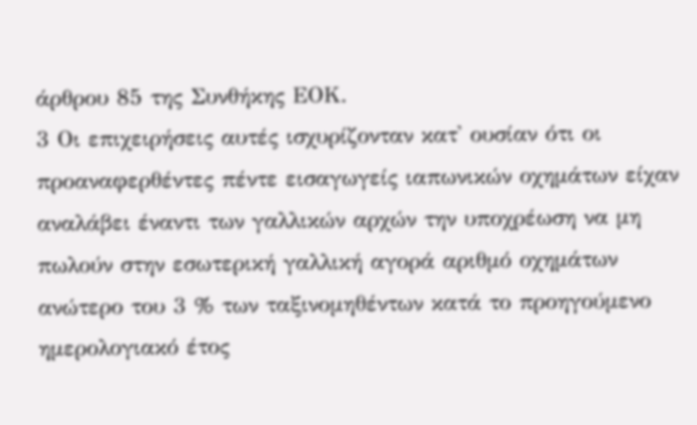άρθρου 85 της Συνθήκης ΕΟΚ.
3 Οι επιχειρήσεις αυτές ισχυρίζονταν κατ' ουσίαν ότι οι προαναφερθέντες πέντε εισαγωγείς ιαπωνικών οχημάτων είχαν αναλάβει έναντι των γαλλικών αρχών την υποχρέωση να μη πωλούν στην εσωτερική γαλλική αγορά αριθμό οχημάτων ανώτερο του 3 % των ταξινομηθέντων κατά το προηγούμενο ημερολογιακό έτος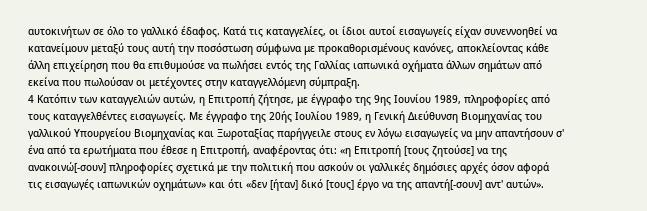αυτοκινήτων σε όλο το γαλλικό έδαφος. Κατά τις καταγγελίες, οι ίδιοι αυτοί εισαγωγείς είχαν συνεννοηθεί να κατανείμουν μεταξύ τους αυτή την ποσόστωση σύμφωνα με προκαθορισμένους κανόνες, αποκλείοντας κάθε άλλη επιχείρηση που θα επιθυμούσε να πωλήσει εντός της Γαλλίας ιαπωνικά οχήματα άλλων σημάτων από εκείνα που πωλούσαν οι μετέχοντες στην καταγγελλόμενη σύμπραξη.
4 Κατόπιν των καταγγελιών αυτών, η Επιτροπή ζήτησε, με έγγραφο της 9ης Ιουνίου 1989, πληροφορίες από τους καταγγελθέντες εισαγωγείς. Με έγγραφο της 20ής Ιουλίου 1989, η Γενική Διεύθυνση Βιομηχανίας του γαλλικού Υπουργείου Βιομηχανίας και Ξωροταξίας παρήγγειλε στους εν λόγω εισαγωγείς να μην απαντήσουν σ' ένα από τα ερωτήματα που έθεσε η Επιτροπή, αναφέροντας ότι: «η Επιτροπή [τους ζητούσε] να της ανακοινώ[-σουν] πληροφορίες σχετικά με την πολιτική που ασκούν οι γαλλικές δημόσιες αρχές όσον αφορά τις εισαγωγές ιαπωνικών οχημάτων» και ότι «δεν [ήταν] δικό [τους] έργο να της απαντή[-σουν] αντ' αυτών».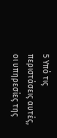5 Υπό τις περιστάσεις αυτές, οι υπηρεσίες της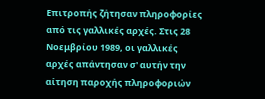Επιτροπής ζήτησαν πληροφορίες από τις γαλλικές αρχές. Στις 28 Νοεμβρίου 1989, οι γαλλικές αρχές απάντησαν σ' αυτήν την αίτηση παροχής πληροφοριών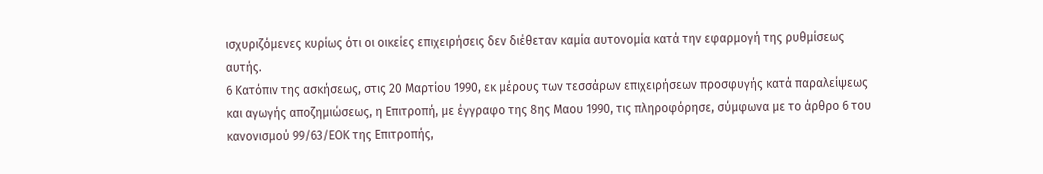ισχυριζόμενες κυρίως ότι οι οικείες επιχειρήσεις δεν διέθεταν καμία αυτονομία κατά την εφαρμογή της ρυθμίσεως αυτής.
6 Κατόπιν της ασκήσεως, στις 20 Μαρτίου 1990, εκ μέρους των τεσσάρων επιχειρήσεων προσφυγής κατά παραλείψεως και αγωγής αποζημιώσεως, η Επιτροπή, με έγγραφο της 8ης Μαου 1990, τις πληροφόρησε, σύμφωνα με το άρθρο 6 του κανονισμού 99/63/ΕΟΚ της Επιτροπής,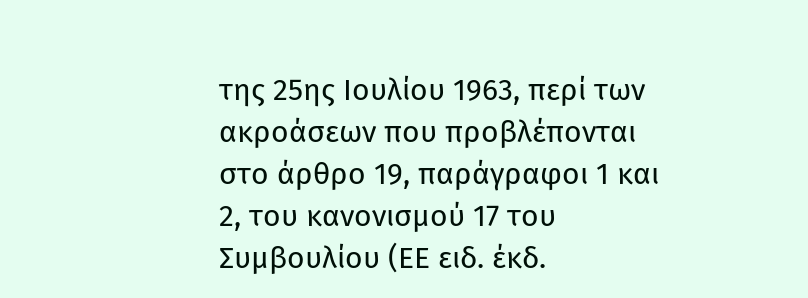της 25ης Ιουλίου 1963, περί των ακροάσεων που προβλέπονται στο άρθρο 19, παράγραφοι 1 και 2, του κανονισμού 17 του Συμβουλίου (ΕΕ ειδ. έκδ.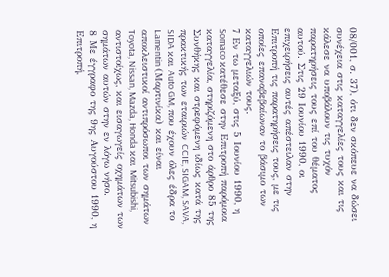08/001, σ. 37), ότι δεν σκόπευε να δώσει συνέχεια στις καταγγελίες τους και τις κάλεσε να υποβάλουν τις τυχόν παρατηρήσεις τους επί του θέματος αυτού. Στις 29 Ιουνίου 1990, οι επιχειρήσεις αυτές απέστειλαν στην Επιτροπή τις παρατηρήσεις τους, με τις οποίες επαναβεβαίωναν το βάσιμο των καταγγελιών τους.
7 Εν τω μεταξύ, στις 5 Ιουνίου 1990, η Somaco κατέθεσε στην Επιτροπή παρόμοια καταγγελία, στηριζόμενη στο άρθρο 85 της Συνθήκης και στρεφόμενη ιδίως κατά της πρακτικής των εταιριών CCIE, SIGAM, SAVA, SIDA και Auto GM, που έχουν όλες έδρα το Lamentin (Μαρτινίκα) και είναι αποκλειστικοί αντιπρόσωποι των σημάτων Toyota, Nissan, Mazda, Honda και Mitsubishi, αντιστοίχως, και εισαγωγείς οχημάτων των σημάτων αυτών στην εν λόγω νήσο.
8 Με έγγραφο της 9ης Αυγούστου 1990, η Επιτροπή,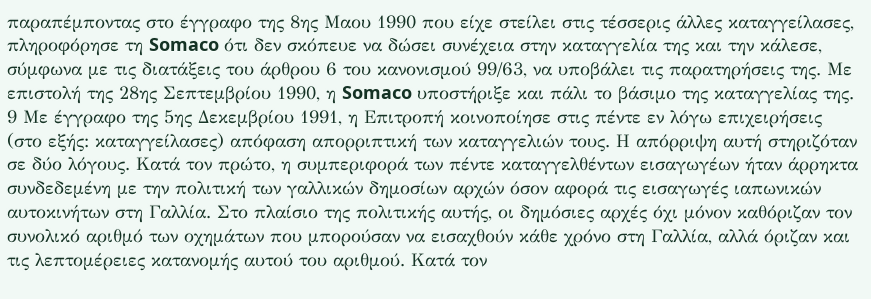παραπέμποντας στο έγγραφο της 8ης Μαου 1990 που είχε στείλει στις τέσσερις άλλες καταγγείλασες, πληροφόρησε τη Somaco ότι δεν σκόπευε να δώσει συνέχεια στην καταγγελία της και την κάλεσε, σύμφωνα με τις διατάξεις του άρθρου 6 του κανονισμού 99/63, να υποβάλει τις παρατηρήσεις της. Με επιστολή της 28ης Σεπτεμβρίου 1990, η Somaco υποστήριξε και πάλι το βάσιμο της καταγγελίας της.
9 Με έγγραφο της 5ης Δεκεμβρίου 1991, η Επιτροπή κοινοποίησε στις πέντε εν λόγω επιχειρήσεις (στο εξής: καταγγείλασες) απόφαση απορριπτική των καταγγελιών τους. Η απόρριψη αυτή στηριζόταν σε δύο λόγους. Κατά τον πρώτο, η συμπεριφορά των πέντε καταγγελθέντων εισαγωγέων ήταν άρρηκτα συνδεδεμένη με την πολιτική των γαλλικών δημοσίων αρχών όσον αφορά τις εισαγωγές ιαπωνικών αυτοκινήτων στη Γαλλία. Στο πλαίσιο της πολιτικής αυτής, οι δημόσιες αρχές όχι μόνον καθόριζαν τον συνολικό αριθμό των οχημάτων που μπορούσαν να εισαχθούν κάθε χρόνο στη Γαλλία, αλλά όριζαν και τις λεπτομέρειες κατανομής αυτού του αριθμού. Κατά τον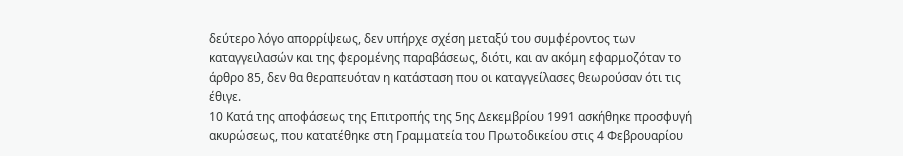δεύτερο λόγο απορρίψεως, δεν υπήρχε σχέση μεταξύ του συμφέροντος των καταγγειλασών και της φερομένης παραβάσεως, διότι, και αν ακόμη εφαρμοζόταν το άρθρο 85, δεν θα θεραπευόταν η κατάσταση που οι καταγγείλασες θεωρούσαν ότι τις έθιγε.
10 Κατά της αποφάσεως της Επιτροπής της 5ης Δεκεμβρίου 1991 ασκήθηκε προσφυγή ακυρώσεως, που κατατέθηκε στη Γραμματεία του Πρωτοδικείου στις 4 Φεβρουαρίου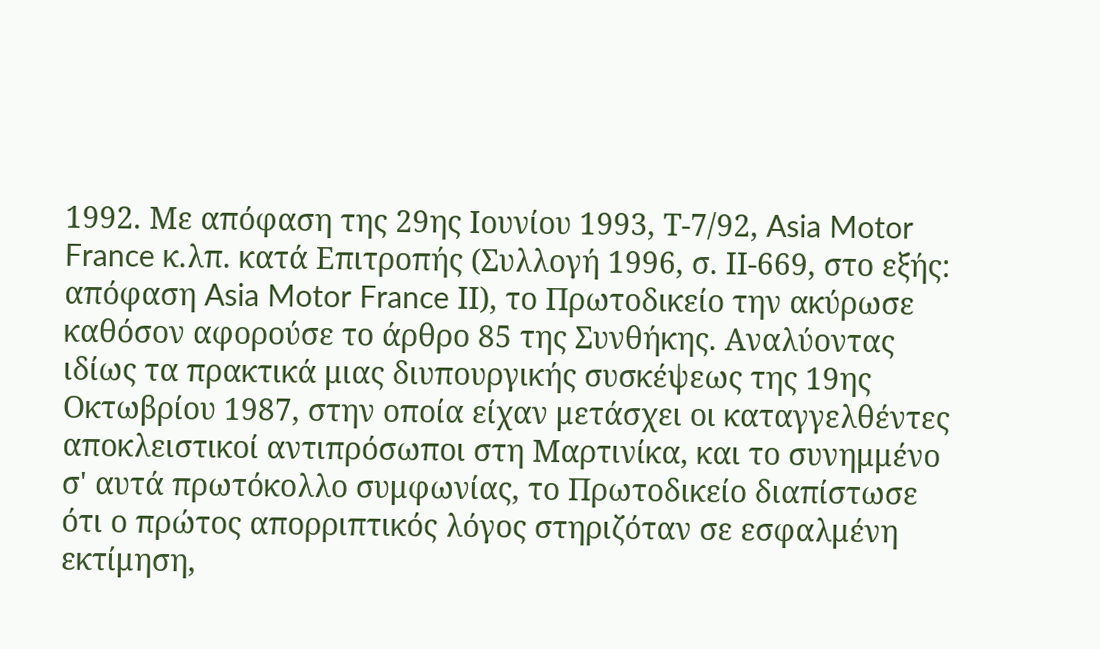1992. Με απόφαση της 29ης Ιουνίου 1993, Τ-7/92, Asia Motor France κ.λπ. κατά Επιτροπής (Συλλογή 1996, σ. ΙΙ-669, στο εξής: απόφαση Asia Motor France ΙΙ), το Πρωτοδικείο την ακύρωσε καθόσον αφορούσε το άρθρο 85 της Συνθήκης. Αναλύοντας ιδίως τα πρακτικά μιας διυπουργικής συσκέψεως της 19ης Οκτωβρίου 1987, στην οποία είχαν μετάσχει οι καταγγελθέντες αποκλειστικοί αντιπρόσωποι στη Μαρτινίκα, και το συνημμένο σ' αυτά πρωτόκολλο συμφωνίας, το Πρωτοδικείο διαπίστωσε ότι ο πρώτος απορριπτικός λόγος στηριζόταν σε εσφαλμένη εκτίμηση,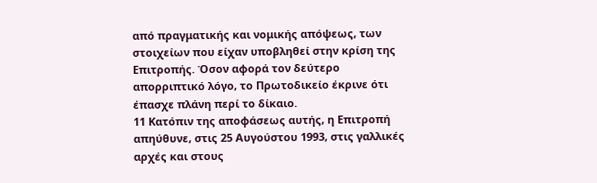από πραγματικής και νομικής απόψεως, των στοιχείων που είχαν υποβληθεί στην κρίση της Επιτροπής. Όσον αφορά τον δεύτερο απορριπτικό λόγο, το Πρωτοδικείο έκρινε ότι έπασχε πλάνη περί το δίκαιο.
11 Κατόπιν της αποφάσεως αυτής, η Επιτροπή απηύθυνε, στις 25 Αυγούστου 1993, στις γαλλικές αρχές και στους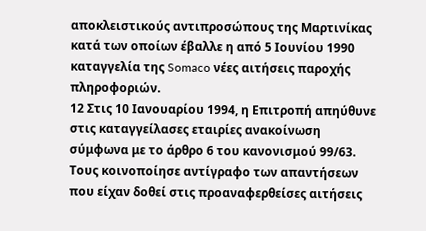αποκλειστικούς αντιπροσώπους της Μαρτινίκας κατά των οποίων έβαλλε η από 5 Ιουνίου 1990 καταγγελία της Somaco νέες αιτήσεις παροχής πληροφοριών.
12 Στις 10 Ιανουαρίου 1994, η Επιτροπή απηύθυνε στις καταγγείλασες εταιρίες ανακοίνωση σύμφωνα με το άρθρο 6 του κανονισμού 99/63. Τους κοινοποίησε αντίγραφο των απαντήσεων που είχαν δοθεί στις προαναφερθείσες αιτήσεις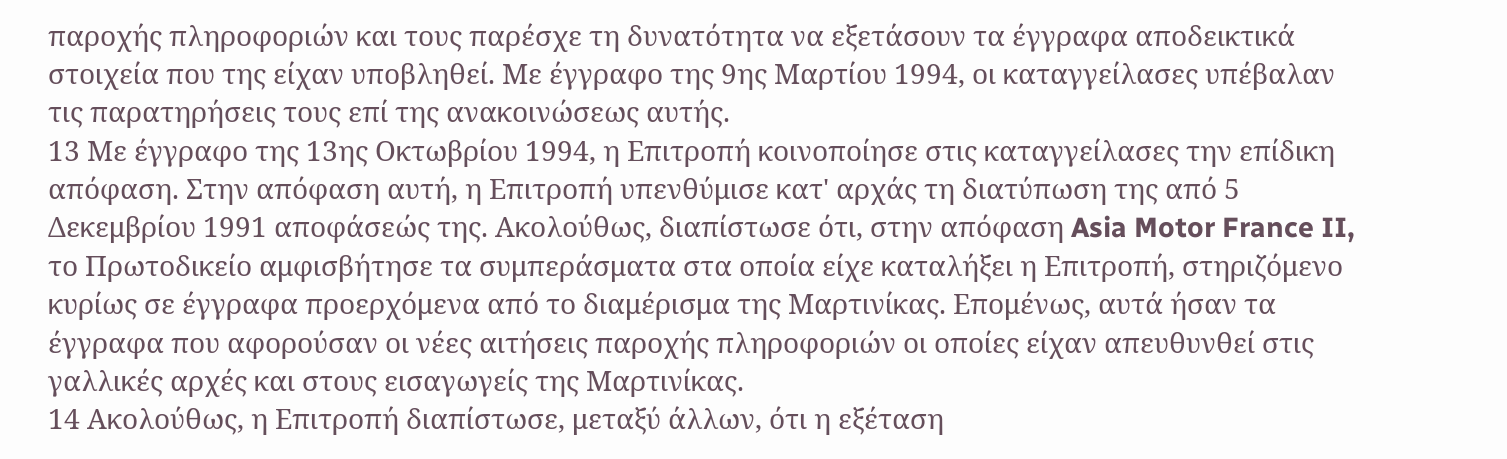παροχής πληροφοριών και τους παρέσχε τη δυνατότητα να εξετάσουν τα έγγραφα αποδεικτικά στοιχεία που της είχαν υποβληθεί. Με έγγραφο της 9ης Μαρτίου 1994, οι καταγγείλασες υπέβαλαν τις παρατηρήσεις τους επί της ανακοινώσεως αυτής.
13 Με έγγραφο της 13ης Οκτωβρίου 1994, η Επιτροπή κοινοποίησε στις καταγγείλασες την επίδικη απόφαση. Στην απόφαση αυτή, η Επιτροπή υπενθύμισε κατ' αρχάς τη διατύπωση της από 5 Δεκεμβρίου 1991 αποφάσεώς της. Ακολούθως, διαπίστωσε ότι, στην απόφαση Asia Motor France II, το Πρωτοδικείο αμφισβήτησε τα συμπεράσματα στα οποία είχε καταλήξει η Επιτροπή, στηριζόμενο κυρίως σε έγγραφα προερχόμενα από το διαμέρισμα της Μαρτινίκας. Επομένως, αυτά ήσαν τα έγγραφα που αφορούσαν οι νέες αιτήσεις παροχής πληροφοριών οι οποίες είχαν απευθυνθεί στις γαλλικές αρχές και στους εισαγωγείς της Μαρτινίκας.
14 Ακολούθως, η Επιτροπή διαπίστωσε, μεταξύ άλλων, ότι η εξέταση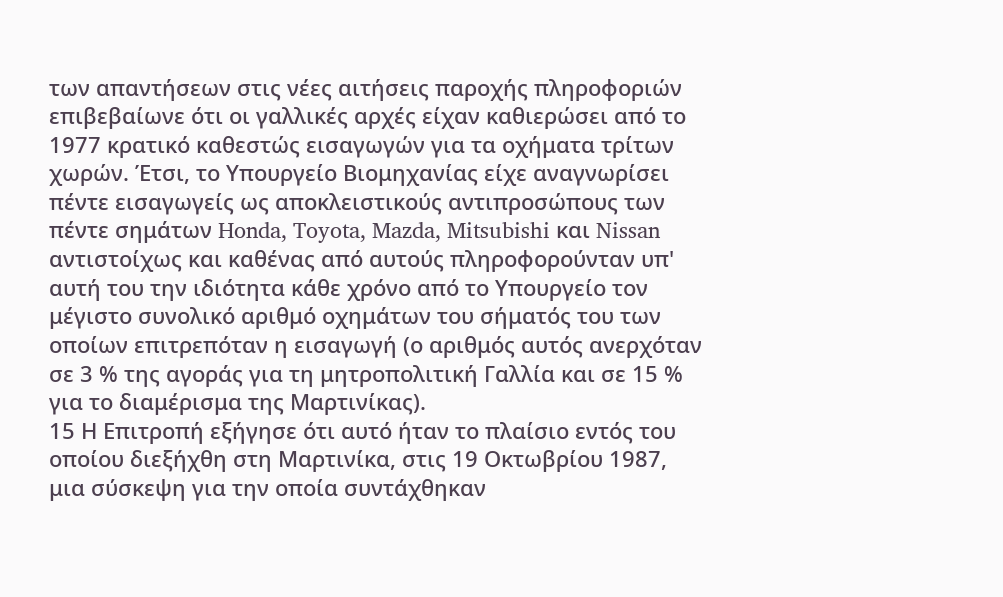των απαντήσεων στις νέες αιτήσεις παροχής πληροφοριών επιβεβαίωνε ότι οι γαλλικές αρχές είχαν καθιερώσει από το 1977 κρατικό καθεστώς εισαγωγών για τα οχήματα τρίτων χωρών. Έτσι, το Υπουργείο Βιομηχανίας είχε αναγνωρίσει πέντε εισαγωγείς ως αποκλειστικούς αντιπροσώπους των πέντε σημάτων Honda, Toyota, Mazda, Mitsubishi και Nissan αντιστοίχως και καθένας από αυτούς πληροφορούνταν υπ' αυτή του την ιδιότητα κάθε χρόνο από το Υπουργείο τον μέγιστο συνολικό αριθμό οχημάτων του σήματός του των οποίων επιτρεπόταν η εισαγωγή (ο αριθμός αυτός ανερχόταν σε 3 % της αγοράς για τη μητροπολιτική Γαλλία και σε 15 % για το διαμέρισμα της Μαρτινίκας).
15 Η Επιτροπή εξήγησε ότι αυτό ήταν το πλαίσιο εντός του οποίου διεξήχθη στη Μαρτινίκα, στις 19 Οκτωβρίου 1987, μια σύσκεψη για την οποία συντάχθηκαν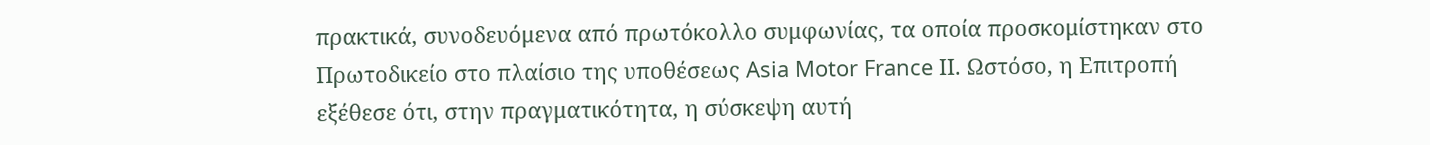πρακτικά, συνοδευόμενα από πρωτόκολλο συμφωνίας, τα οποία προσκομίστηκαν στο Πρωτοδικείο στο πλαίσιο της υποθέσεως Asia Motor France ΙΙ. Ωστόσο, η Επιτροπή εξέθεσε ότι, στην πραγματικότητα, η σύσκεψη αυτή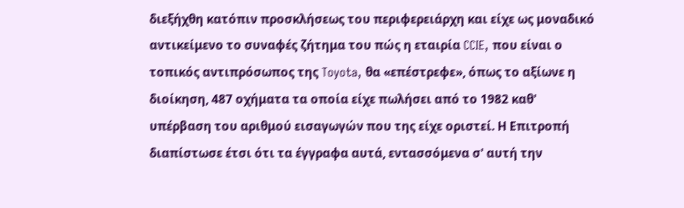διεξήχθη κατόπιν προσκλήσεως του περιφερειάρχη και είχε ως μοναδικό αντικείμενο το συναφές ζήτημα του πώς η εταιρία CCIE, που είναι ο τοπικός αντιπρόσωπος της Toyota, θα «επέστρεφε», όπως το αξίωνε η διοίκηση, 487 οχήματα τα οποία είχε πωλήσει από το 1982 καθ' υπέρβαση του αριθμού εισαγωγών που της είχε οριστεί. Η Επιτροπή διαπίστωσε έτσι ότι τα έγγραφα αυτά, εντασσόμενα σ' αυτή την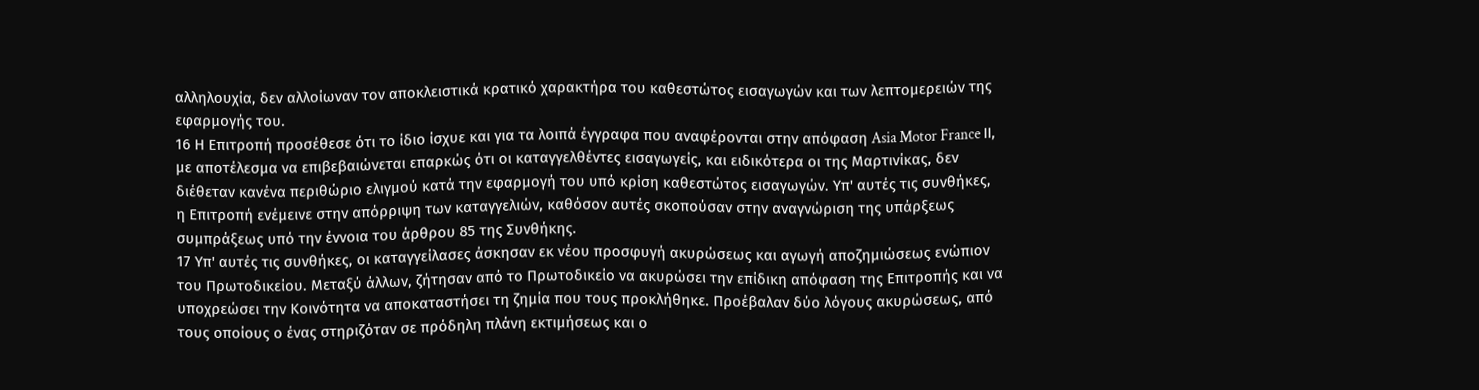αλληλουχία, δεν αλλοίωναν τον αποκλειστικά κρατικό χαρακτήρα του καθεστώτος εισαγωγών και των λεπτομερειών της εφαρμογής του.
16 Η Επιτροπή προσέθεσε ότι το ίδιο ίσχυε και για τα λοιπά έγγραφα που αναφέρονται στην απόφαση Asia Motor France ΙΙ, με αποτέλεσμα να επιβεβαιώνεται επαρκώς ότι οι καταγγελθέντες εισαγωγείς, και ειδικότερα οι της Μαρτινίκας, δεν διέθεταν κανένα περιθώριο ελιγμού κατά την εφαρμογή του υπό κρίση καθεστώτος εισαγωγών. Υπ' αυτές τις συνθήκες, η Επιτροπή ενέμεινε στην απόρριψη των καταγγελιών, καθόσον αυτές σκοπούσαν στην αναγνώριση της υπάρξεως συμπράξεως υπό την έννοια του άρθρου 85 της Συνθήκης.
17 Υπ' αυτές τις συνθήκες, οι καταγγείλασες άσκησαν εκ νέου προσφυγή ακυρώσεως και αγωγή αποζημιώσεως ενώπιον του Πρωτοδικείου. Μεταξύ άλλων, ζήτησαν από το Πρωτοδικείο να ακυρώσει την επίδικη απόφαση της Επιτροπής και να υποχρεώσει την Κοινότητα να αποκαταστήσει τη ζημία που τους προκλήθηκε. Προέβαλαν δύο λόγους ακυρώσεως, από τους οποίους ο ένας στηριζόταν σε πρόδηλη πλάνη εκτιμήσεως και ο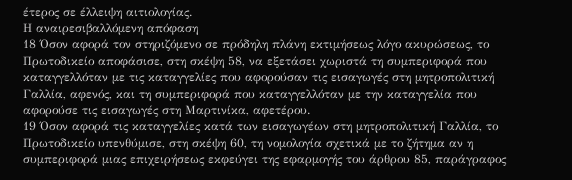έτερος σε έλλειψη αιτιολογίας.
Η αναιρεσιβαλλόμενη απόφαση
18 Όσον αφορά τον στηριζόμενο σε πρόδηλη πλάνη εκτιμήσεως λόγο ακυρώσεως, το Πρωτοδικείο αποφάσισε, στη σκέψη 58, να εξετάσει χωριστά τη συμπεριφορά που καταγγελλόταν με τις καταγγελίες που αφορούσαν τις εισαγωγές στη μητροπολιτική Γαλλία, αφενός, και τη συμπεριφορά που καταγγελλόταν με την καταγγελία που αφορούσε τις εισαγωγές στη Μαρτινίκα, αφετέρου.
19 Όσον αφορά τις καταγγελίες κατά των εισαγωγέων στη μητροπολιτική Γαλλία, το Πρωτοδικείο υπενθύμισε, στη σκέψη 60, τη νομολογία σχετικά με το ζήτημα αν η συμπεριφορά μιας επιχειρήσεως εκφεύγει της εφαρμογής του άρθρου 85, παράγραφος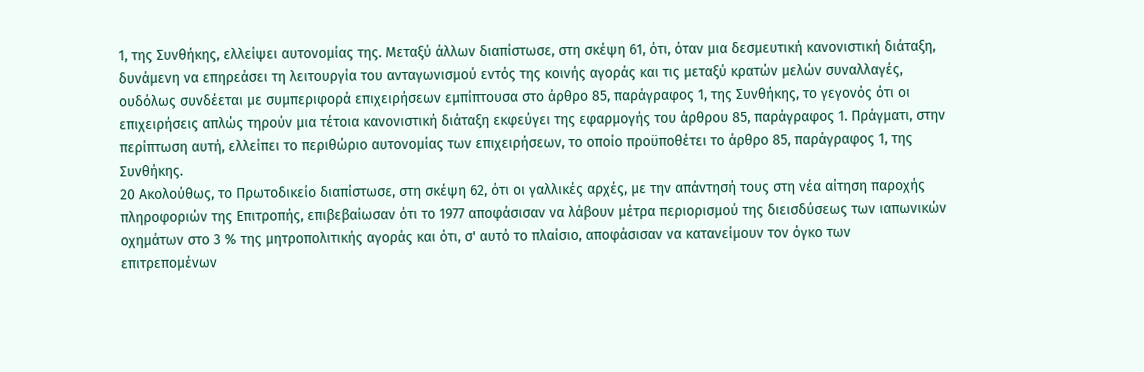1, της Συνθήκης, ελλείψει αυτονομίας της. Μεταξύ άλλων διαπίστωσε, στη σκέψη 61, ότι, όταν μια δεσμευτική κανονιστική διάταξη, δυνάμενη να επηρεάσει τη λειτουργία του ανταγωνισμού εντός της κοινής αγοράς και τις μεταξύ κρατών μελών συναλλαγές, ουδόλως συνδέεται με συμπεριφορά επιχειρήσεων εμπίπτουσα στο άρθρο 85, παράγραφος 1, της Συνθήκης, το γεγονός ότι οι επιχειρήσεις απλώς τηρούν μια τέτοια κανονιστική διάταξη εκφεύγει της εφαρμογής του άρθρου 85, παράγραφος 1. Πράγματι, στην περίπτωση αυτή, ελλείπει το περιθώριο αυτονομίας των επιχειρήσεων, το οποίο προϋποθέτει το άρθρο 85, παράγραφος 1, της Συνθήκης.
20 Ακολούθως, το Πρωτοδικείο διαπίστωσε, στη σκέψη 62, ότι οι γαλλικές αρχές, με την απάντησή τους στη νέα αίτηση παροχής πληροφοριών της Επιτροπής, επιβεβαίωσαν ότι το 1977 αποφάσισαν να λάβουν μέτρα περιορισμού της διεισδύσεως των ιαπωνικών οχημάτων στο 3 % της μητροπολιτικής αγοράς και ότι, σ' αυτό το πλαίσιο, αποφάσισαν να κατανείμουν τον όγκο των επιτρεπομένων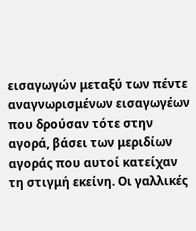εισαγωγών μεταξύ των πέντε αναγνωρισμένων εισαγωγέων που δρούσαν τότε στην αγορά, βάσει των μεριδίων αγοράς που αυτοί κατείχαν τη στιγμή εκείνη. Οι γαλλικές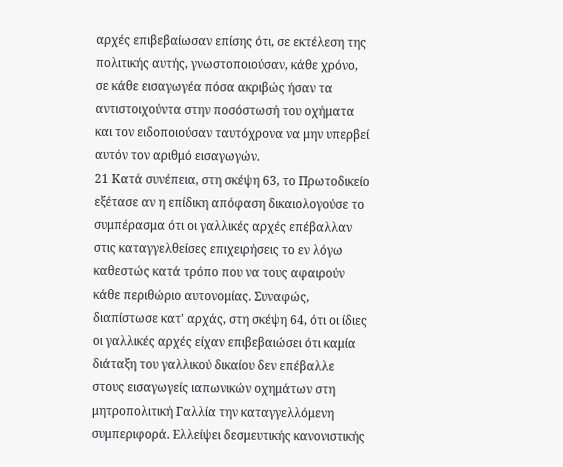αρχές επιβεβαίωσαν επίσης ότι, σε εκτέλεση της πολιτικής αυτής, γνωστοποιούσαν, κάθε χρόνο, σε κάθε εισαγωγέα πόσα ακριβώς ήσαν τα αντιστοιχούντα στην ποσόστωσή του οχήματα και τον ειδοποιούσαν ταυτόχρονα να μην υπερβεί αυτόν τον αριθμό εισαγωγών.
21 Κατά συνέπεια, στη σκέψη 63, το Πρωτοδικείο εξέτασε αν η επίδικη απόφαση δικαιολογούσε το συμπέρασμα ότι οι γαλλικές αρχές επέβαλλαν στις καταγγελθείσες επιχειρήσεις το εν λόγω καθεστώς κατά τρόπο που να τους αφαιρούν κάθε περιθώριο αυτονομίας. Συναφώς, διαπίστωσε κατ' αρχάς, στη σκέψη 64, ότι οι ίδιες οι γαλλικές αρχές είχαν επιβεβαιώσει ότι καμία διάταξη του γαλλικού δικαίου δεν επέβαλλε στους εισαγωγείς ιαπωνικών οχημάτων στη μητροπολιτική Γαλλία την καταγγελλόμενη συμπεριφορά. Ελλείψει δεσμευτικής κανονιστικής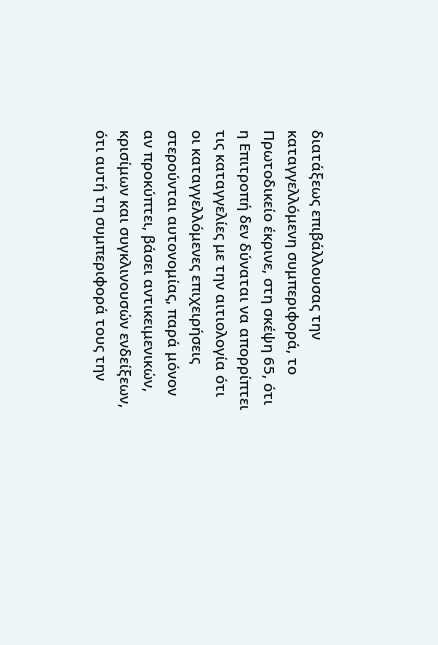διατάξεως επιβάλλουσας την καταγγελλόμενη συμπεριφορά, το Πρωτοδικείο έκρινε, στη σκέψη 65, ότι η Επιτροπή δεν δύναται να απορρίπτει τις καταγγελίες με την αιτιολογία ότι οι καταγγελλόμενες επιχειρήσεις στερούνται αυτονομίας, παρά μόνον αν προκύπτει, βάσει αντικειμενικών, κρισίμων και συγκλινουσών ενδείξεων, ότι αυτή τη συμπεριφορά τους την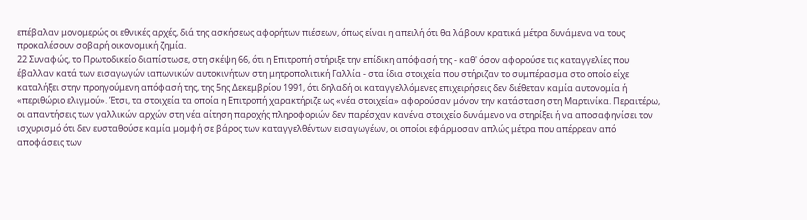επέβαλαν μονομερώς οι εθνικές αρχές, διά της ασκήσεως αφορήτων πιέσεων, όπως είναι η απειλή ότι θα λάβουν κρατικά μέτρα δυνάμενα να τους προκαλέσουν σοβαρή οικονομική ζημία.
22 Συναφώς, το Πρωτοδικείο διαπίστωσε, στη σκέψη 66, ότι η Επιτροπή στήριξε την επίδικη απόφασή της - καθ' όσον αφορούσε τις καταγγελίες που έβαλλαν κατά των εισαγωγών ιαπωνικών αυτοκινήτων στη μητροπολιτική Γαλλία - στα ίδια στοιχεία που στήριζαν το συμπέρασμα στο οποίο είχε καταλήξει στην προηγούμενη απόφασή της, της 5ης Δεκεμβρίου 1991, ότι δηλαδή οι καταγγελλόμενες επιχειρήσεις δεν διέθεταν καμία αυτονομία ή «περιθώριο ελιγμού». Έτσι, τα στοιχεία τα οποία η Επιτροπή χαρακτήριζε ως «νέα στοιχεία» αφορούσαν μόνον την κατάσταση στη Μαρτινίκα. Περαιτέρω, οι απαντήσεις των γαλλικών αρχών στη νέα αίτηση παροχής πληροφοριών δεν παρέσχαν κανένα στοιχείο δυνάμενο να στηρίξει ή να αποσαφηνίσει τον ισχυρισμό ότι δεν ευσταθούσε καμία μομφή σε βάρος των καταγγελθέντων εισαγωγέων, οι οποίοι εφάρμοσαν απλώς μέτρα που απέρρεαν από αποφάσεις των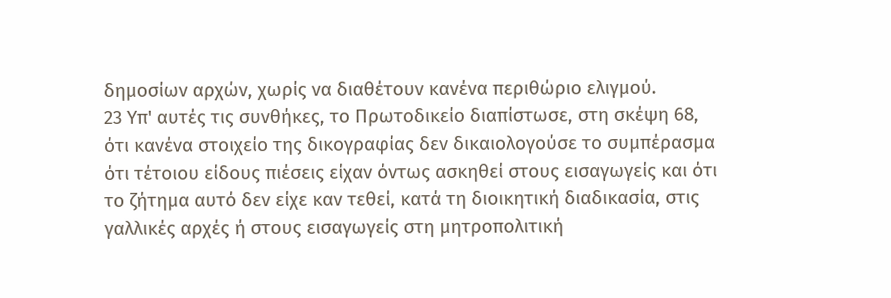δημοσίων αρχών, χωρίς να διαθέτουν κανένα περιθώριο ελιγμού.
23 Υπ' αυτές τις συνθήκες, το Πρωτοδικείο διαπίστωσε, στη σκέψη 68, ότι κανένα στοιχείο της δικογραφίας δεν δικαιολογούσε το συμπέρασμα ότι τέτοιου είδους πιέσεις είχαν όντως ασκηθεί στους εισαγωγείς και ότι το ζήτημα αυτό δεν είχε καν τεθεί, κατά τη διοικητική διαδικασία, στις γαλλικές αρχές ή στους εισαγωγείς στη μητροπολιτική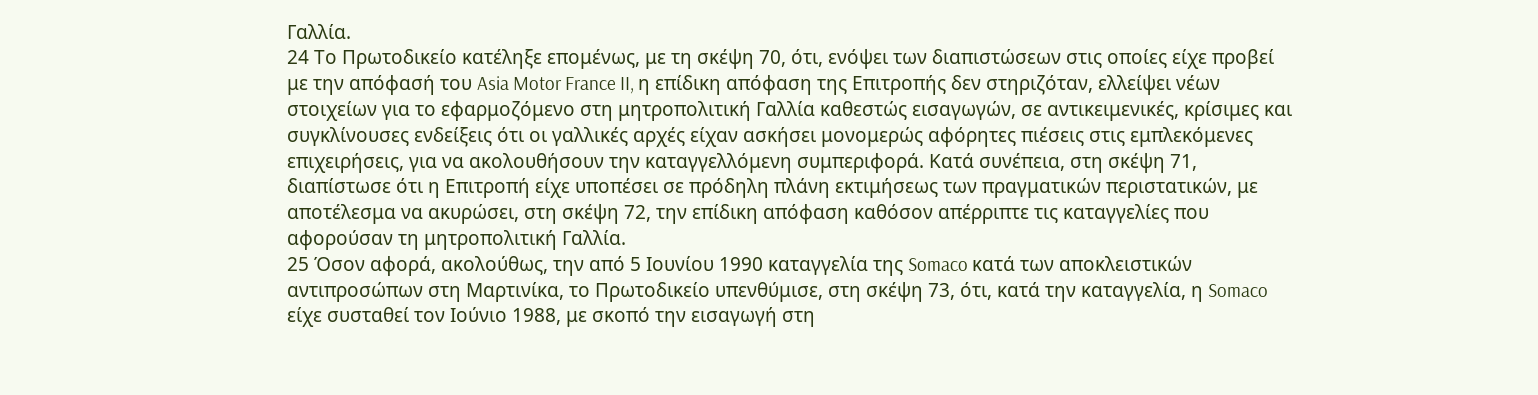Γαλλία.
24 Το Πρωτοδικείο κατέληξε επομένως, με τη σκέψη 70, ότι, ενόψει των διαπιστώσεων στις οποίες είχε προβεί με την απόφασή του Asia Motor France II, η επίδικη απόφαση της Επιτροπής δεν στηριζόταν, ελλείψει νέων στοιχείων για το εφαρμοζόμενο στη μητροπολιτική Γαλλία καθεστώς εισαγωγών, σε αντικειμενικές, κρίσιμες και συγκλίνουσες ενδείξεις ότι οι γαλλικές αρχές είχαν ασκήσει μονομερώς αφόρητες πιέσεις στις εμπλεκόμενες επιχειρήσεις, για να ακολουθήσουν την καταγγελλόμενη συμπεριφορά. Κατά συνέπεια, στη σκέψη 71, διαπίστωσε ότι η Επιτροπή είχε υποπέσει σε πρόδηλη πλάνη εκτιμήσεως των πραγματικών περιστατικών, με αποτέλεσμα να ακυρώσει, στη σκέψη 72, την επίδικη απόφαση καθόσον απέρριπτε τις καταγγελίες που αφορούσαν τη μητροπολιτική Γαλλία.
25 Όσον αφορά, ακολούθως, την από 5 Ιουνίου 1990 καταγγελία της Somaco κατά των αποκλειστικών αντιπροσώπων στη Μαρτινίκα, το Πρωτοδικείο υπενθύμισε, στη σκέψη 73, ότι, κατά την καταγγελία, η Somaco είχε συσταθεί τον Ιούνιο 1988, με σκοπό την εισαγωγή στη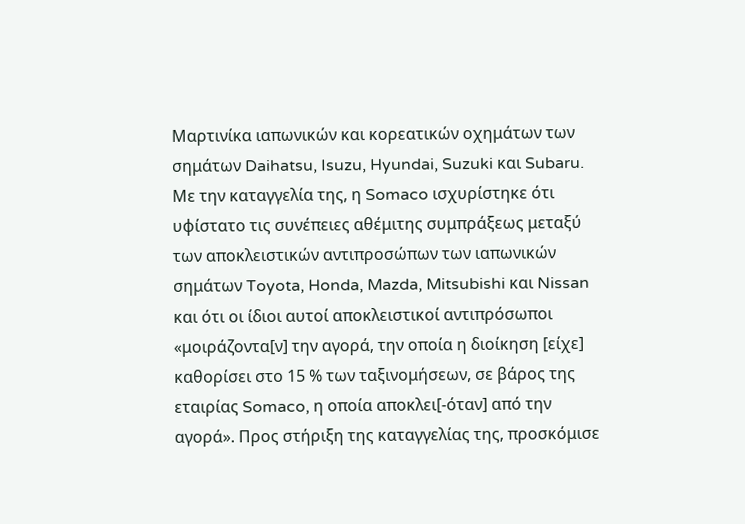Μαρτινίκα ιαπωνικών και κορεατικών οχημάτων των σημάτων Daihatsu, Isuzu, Hyundai, Suzuki και Subaru. Με την καταγγελία της, η Somaco ισχυρίστηκε ότι υφίστατο τις συνέπειες αθέμιτης συμπράξεως μεταξύ των αποκλειστικών αντιπροσώπων των ιαπωνικών σημάτων Toyota, Honda, Mazda, Mitsubishi και Nissan και ότι οι ίδιοι αυτοί αποκλειστικοί αντιπρόσωποι «μοιράζοντα[ν] την αγορά, την οποία η διοίκηση [είχε] καθορίσει στο 15 % των ταξινομήσεων, σε βάρος της εταιρίας Somaco, η οποία αποκλει[-όταν] από την αγορά». Προς στήριξη της καταγγελίας της, προσκόμισε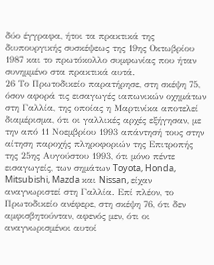δύο έγγραφα, ήτοι τα πρακτικά της διυπουργικής συσκέψεως της 19ης Οκτωβρίου 1987 και το πρωτόκολλο συμφωνίας που ήταν συνημμένο στα πρακτικά αυτά.
26 Το Πρωτοδικείο παρατήρησε, στη σκέψη 75, όσον αφορά τις εισαγωγές ιαπωνικών οχημάτων στη Γαλλία, της οποίας η Μαρτινίκα αποτελεί διαμέρισμα, ότι οι γαλλικές αρχές εξήγησαν, με την από 11 Νοεμβρίου 1993 απάντησή τους στην αίτηση παροχής πληροφοριών της Επιτροπής της 25ης Αυγούστου 1993, ότι μόνο πέντε εισαγωγείς, των σημάτων Toyota, Honda, Mitsubishi, Mazda και Nissan, είχαν αναγνωριστεί στη Γαλλία. Επί πλέον, το Πρωτοδικείο ανέφερε, στη σκέψη 76, ότι δεν αμφισβητούνταν, αφενός μεν, ότι οι αναγνωρισμένοι αυτοί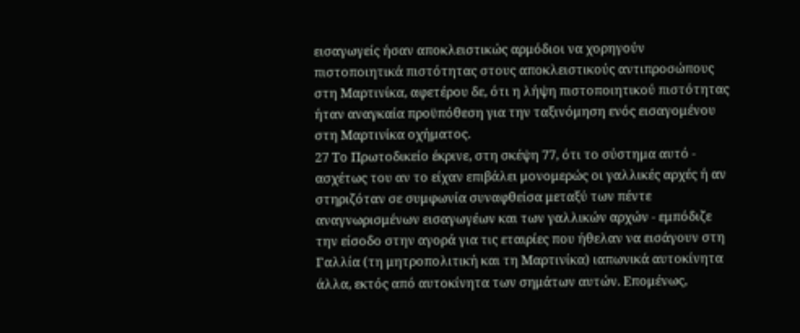εισαγωγείς ήσαν αποκλειστικώς αρμόδιοι να χορηγούν πιστοποιητικά πιστότητας στους αποκλειστικούς αντιπροσώπους στη Μαρτινίκα, αφετέρου δε, ότι η λήψη πιστοποιητικού πιστότητας ήταν αναγκαία προϋπόθεση για την ταξινόμηση ενός εισαγομένου στη Μαρτινίκα οχήματος.
27 Το Πρωτοδικείο έκρινε, στη σκέψη 77, ότι το σύστημα αυτό - ασχέτως του αν το είχαν επιβάλει μονομερώς οι γαλλικές αρχές ή αν στηριζόταν σε συμφωνία συναφθείσα μεταξύ των πέντε αναγνωρισμένων εισαγωγέων και των γαλλικών αρχών - εμπόδιζε την είσοδο στην αγορά για τις εταιρίες που ήθελαν να εισάγουν στη Γαλλία (τη μητροπολιτική και τη Μαρτινίκα) ιαπωνικά αυτοκίνητα άλλα, εκτός από αυτοκίνητα των σημάτων αυτών. Επομένως,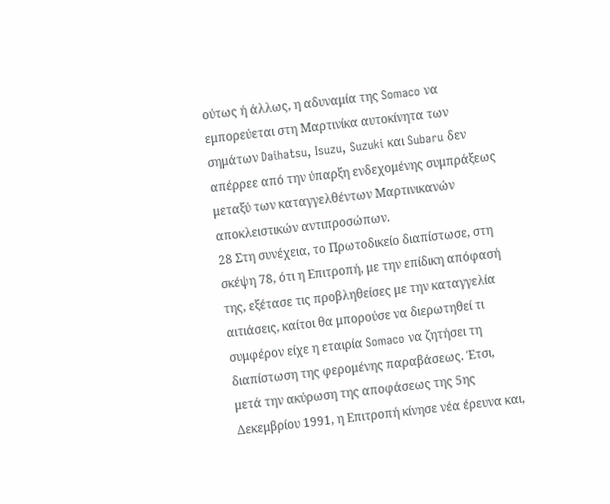ούτως ή άλλως, η αδυναμία της Somaco να εμπορεύεται στη Μαρτινίκα αυτοκίνητα των σημάτων Daihatsu, Isuzu, Suzuki και Subaru δεν απέρρεε από την ύπαρξη ενδεχομένης συμπράξεως μεταξύ των καταγγελθέντων Μαρτινικανών αποκλειστικών αντιπροσώπων.
28 Στη συνέχεια, το Πρωτοδικείο διαπίστωσε, στη σκέψη 78, ότι η Επιτροπή, με την επίδικη απόφασή της, εξέτασε τις προβληθείσες με την καταγγελία αιτιάσεις, καίτοι θα μπορούσε να διερωτηθεί τι συμφέρον είχε η εταιρία Somaco να ζητήσει τη διαπίστωση της φερομένης παραβάσεως. Έτσι, μετά την ακύρωση της αποφάσεως της 5ης Δεκεμβρίου 1991, η Επιτροπή κίνησε νέα έρευνα και,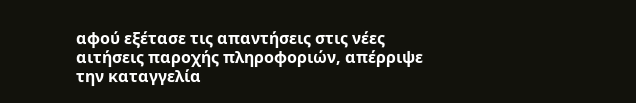αφού εξέτασε τις απαντήσεις στις νέες αιτήσεις παροχής πληροφοριών, απέρριψε την καταγγελία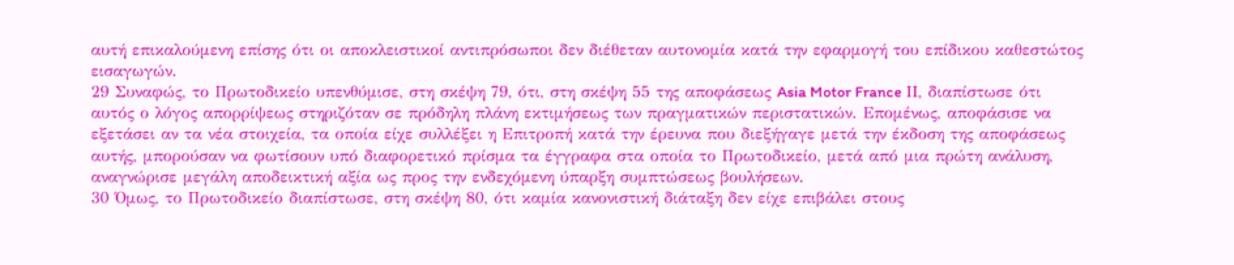αυτή επικαλούμενη επίσης ότι οι αποκλειστικοί αντιπρόσωποι δεν διέθεταν αυτονομία κατά την εφαρμογή του επίδικου καθεστώτος εισαγωγών.
29 Συναφώς, το Πρωτοδικείο υπενθύμισε, στη σκέψη 79, ότι, στη σκέψη 55 της αποφάσεως Asia Motor France ΙΙ, διαπίστωσε ότι αυτός ο λόγος απορρίψεως στηριζόταν σε πρόδηλη πλάνη εκτιμήσεως των πραγματικών περιστατικών. Επομένως, αποφάσισε να εξετάσει αν τα νέα στοιχεία, τα οποία είχε συλλέξει η Επιτροπή κατά την έρευνα που διεξήγαγε μετά την έκδοση της αποφάσεως αυτής, μπορούσαν να φωτίσουν υπό διαφορετικό πρίσμα τα έγγραφα στα οποία το Πρωτοδικείο, μετά από μια πρώτη ανάλυση, αναγνώρισε μεγάλη αποδεικτική αξία ως προς την ενδεχόμενη ύπαρξη συμπτώσεως βουλήσεων.
30 Όμως, το Πρωτοδικείο διαπίστωσε, στη σκέψη 80, ότι καμία κανονιστική διάταξη δεν είχε επιβάλει στους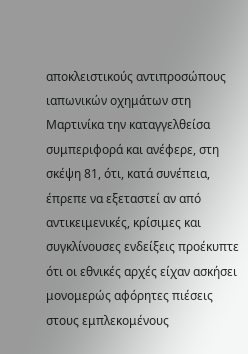αποκλειστικούς αντιπροσώπους ιαπωνικών οχημάτων στη Μαρτινίκα την καταγγελθείσα συμπεριφορά και ανέφερε, στη σκέψη 81, ότι, κατά συνέπεια, έπρεπε να εξεταστεί αν από αντικειμενικές, κρίσιμες και συγκλίνουσες ενδείξεις προέκυπτε ότι οι εθνικές αρχές είχαν ασκήσει μονομερώς αφόρητες πιέσεις στους εμπλεκομένους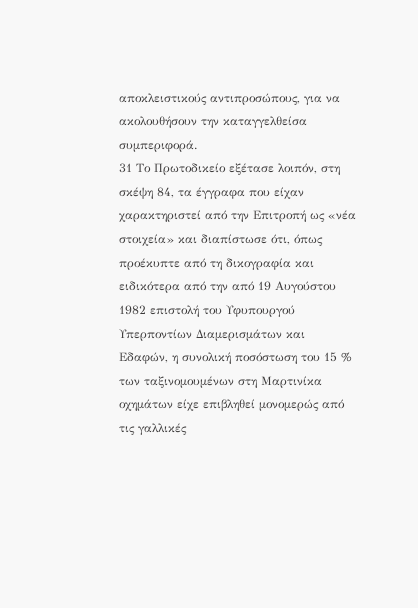αποκλειστικούς αντιπροσώπους, για να ακολουθήσουν την καταγγελθείσα συμπεριφορά.
31 Το Πρωτοδικείο εξέτασε λοιπόν, στη σκέψη 84, τα έγγραφα που είχαν χαρακτηριστεί από την Επιτροπή ως «νέα στοιχεία» και διαπίστωσε ότι, όπως προέκυπτε από τη δικογραφία και ειδικότερα από την από 19 Αυγούστου 1982 επιστολή του Υφυπουργού Υπερποντίων Διαμερισμάτων και Εδαφών, η συνολική ποσόστωση του 15 % των ταξινομουμένων στη Μαρτινίκα οχημάτων είχε επιβληθεί μονομερώς από τις γαλλικές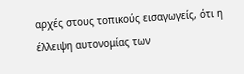αρχές στους τοπικούς εισαγωγείς, ότι η έλλειψη αυτονομίας των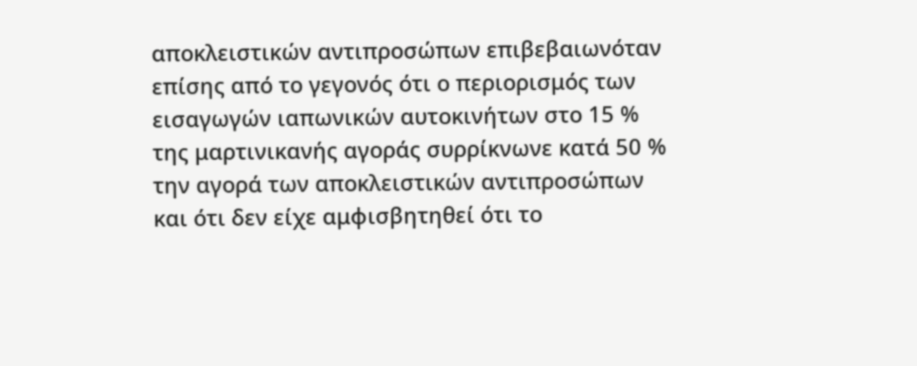αποκλειστικών αντιπροσώπων επιβεβαιωνόταν επίσης από το γεγονός ότι ο περιορισμός των εισαγωγών ιαπωνικών αυτοκινήτων στο 15 % της μαρτινικανής αγοράς συρρίκνωνε κατά 50 % την αγορά των αποκλειστικών αντιπροσώπων και ότι δεν είχε αμφισβητηθεί ότι το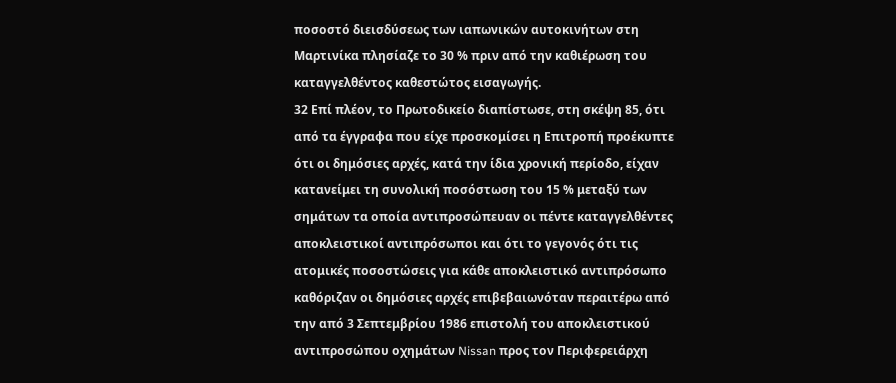ποσοστό διεισδύσεως των ιαπωνικών αυτοκινήτων στη Μαρτινίκα πλησίαζε το 30 % πριν από την καθιέρωση του καταγγελθέντος καθεστώτος εισαγωγής.
32 Επί πλέον, το Πρωτοδικείο διαπίστωσε, στη σκέψη 85, ότι από τα έγγραφα που είχε προσκομίσει η Επιτροπή προέκυπτε ότι οι δημόσιες αρχές, κατά την ίδια χρονική περίοδο, είχαν κατανείμει τη συνολική ποσόστωση του 15 % μεταξύ των σημάτων τα οποία αντιπροσώπευαν οι πέντε καταγγελθέντες αποκλειστικοί αντιπρόσωποι και ότι το γεγονός ότι τις ατομικές ποσοστώσεις για κάθε αποκλειστικό αντιπρόσωπο καθόριζαν οι δημόσιες αρχές επιβεβαιωνόταν περαιτέρω από την από 3 Σεπτεμβρίου 1986 επιστολή του αποκλειστικού αντιπροσώπου οχημάτων Nissan προς τον Περιφερειάρχη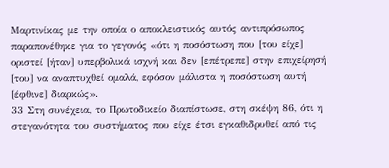Μαρτινίκας με την οποία ο αποκλειστικός αυτός αντιπρόσωπος παραπονέθηκε για το γεγονός «ότι η ποσόστωση που [του είχε] οριστεί [ήταν] υπερβολικά ισχνή και δεν [επέτρεπε] στην επιχείρησή [του] να αναπτυχθεί ομαλά, εφόσον μάλιστα η ποσόστωση αυτή [έφθινε] διαρκώς».
33 Στη συνέχεια, το Πρωτοδικείο διαπίστωσε, στη σκέψη 86, ότι η στεγανότητα του συστήματος που είχε έτσι εγκαθιδρυθεί από τις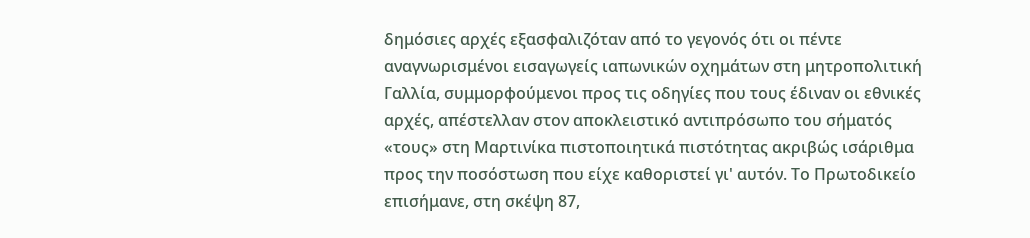δημόσιες αρχές εξασφαλιζόταν από το γεγονός ότι οι πέντε αναγνωρισμένοι εισαγωγείς ιαπωνικών οχημάτων στη μητροπολιτική Γαλλία, συμμορφούμενοι προς τις οδηγίες που τους έδιναν οι εθνικές αρχές, απέστελλαν στον αποκλειστικό αντιπρόσωπο του σήματός «τους» στη Μαρτινίκα πιστοποιητικά πιστότητας ακριβώς ισάριθμα προς την ποσόστωση που είχε καθοριστεί γι' αυτόν. Το Πρωτοδικείο επισήμανε, στη σκέψη 87,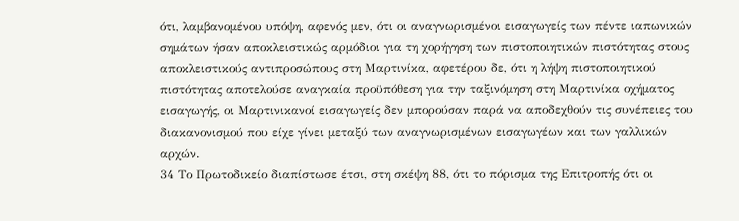ότι, λαμβανομένου υπόψη, αφενός μεν, ότι οι αναγνωρισμένοι εισαγωγείς των πέντε ιαπωνικών σημάτων ήσαν αποκλειστικώς αρμόδιοι για τη χορήγηση των πιστοποιητικών πιστότητας στους αποκλειστικούς αντιπροσώπους στη Μαρτινίκα, αφετέρου δε, ότι η λήψη πιστοποιητικού πιστότητας αποτελούσε αναγκαία προϋπόθεση για την ταξινόμηση στη Μαρτινίκα οχήματος εισαγωγής, οι Μαρτινικανοί εισαγωγείς δεν μπορούσαν παρά να αποδεχθούν τις συνέπειες του διακανονισμού που είχε γίνει μεταξύ των αναγνωρισμένων εισαγωγέων και των γαλλικών αρχών.
34 Το Πρωτοδικείο διαπίστωσε έτσι, στη σκέψη 88, ότι το πόρισμα της Επιτροπής ότι οι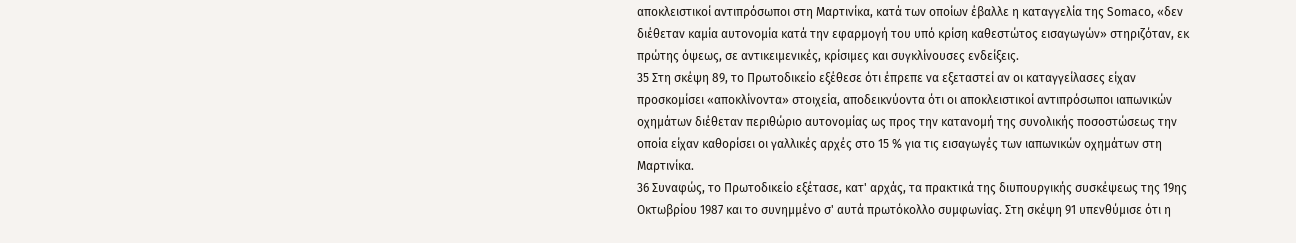αποκλειστικοί αντιπρόσωποι στη Μαρτινίκα, κατά των οποίων έβαλλε η καταγγελία της Somaco, «δεν διέθεταν καμία αυτονομία κατά την εφαρμογή του υπό κρίση καθεστώτος εισαγωγών» στηριζόταν, εκ πρώτης όψεως, σε αντικειμενικές, κρίσιμες και συγκλίνουσες ενδείξεις.
35 Στη σκέψη 89, το Πρωτοδικείο εξέθεσε ότι έπρεπε να εξεταστεί αν οι καταγγείλασες είχαν προσκομίσει «αποκλίνοντα» στοιχεία, αποδεικνύοντα ότι οι αποκλειστικοί αντιπρόσωποι ιαπωνικών οχημάτων διέθεταν περιθώριο αυτονομίας ως προς την κατανομή της συνολικής ποσοστώσεως την οποία είχαν καθορίσει οι γαλλικές αρχές στο 15 % για τις εισαγωγές των ιαπωνικών οχημάτων στη Μαρτινίκα.
36 Συναφώς, το Πρωτοδικείο εξέτασε, κατ' αρχάς, τα πρακτικά της διυπουργικής συσκέψεως της 19ης Οκτωβρίου 1987 και το συνημμένο σ' αυτά πρωτόκολλο συμφωνίας. Στη σκέψη 91 υπενθύμισε ότι η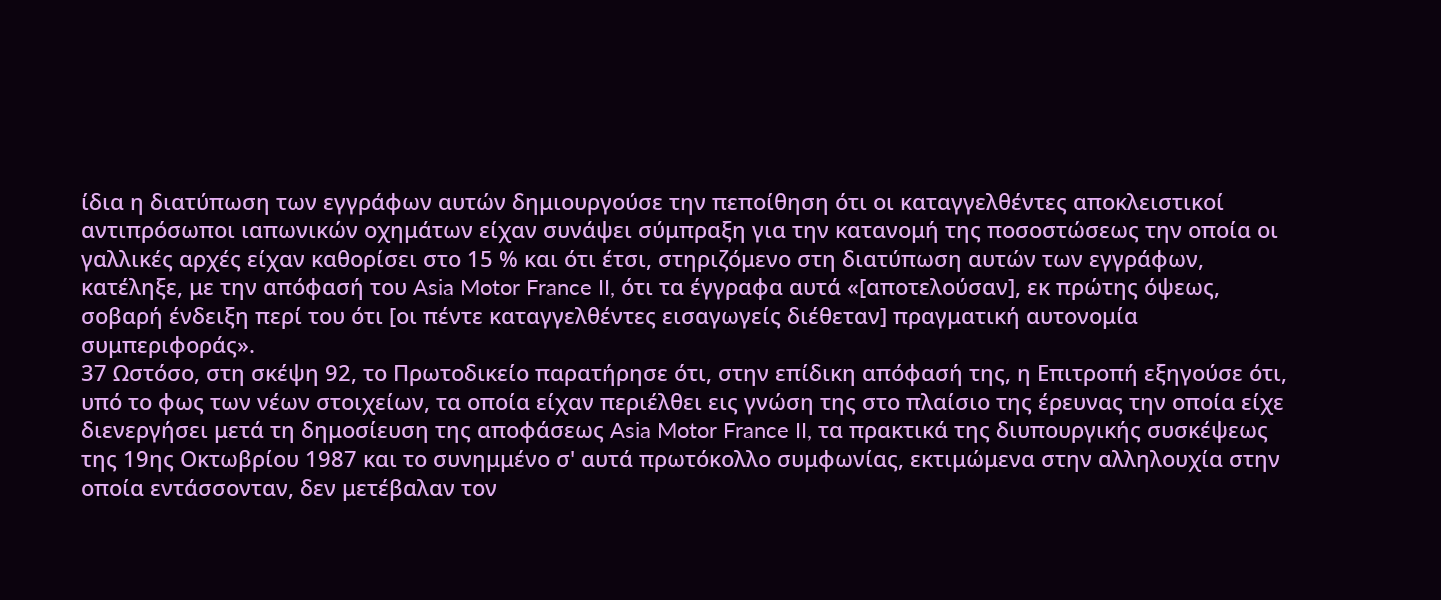ίδια η διατύπωση των εγγράφων αυτών δημιουργούσε την πεποίθηση ότι οι καταγγελθέντες αποκλειστικοί αντιπρόσωποι ιαπωνικών οχημάτων είχαν συνάψει σύμπραξη για την κατανομή της ποσοστώσεως την οποία οι γαλλικές αρχές είχαν καθορίσει στο 15 % και ότι έτσι, στηριζόμενο στη διατύπωση αυτών των εγγράφων, κατέληξε, με την απόφασή του Asia Motor France II, ότι τα έγγραφα αυτά «[αποτελούσαν], εκ πρώτης όψεως, σοβαρή ένδειξη περί του ότι [οι πέντε καταγγελθέντες εισαγωγείς διέθεταν] πραγματική αυτονομία συμπεριφοράς».
37 Ωστόσο, στη σκέψη 92, το Πρωτοδικείο παρατήρησε ότι, στην επίδικη απόφασή της, η Επιτροπή εξηγούσε ότι, υπό το φως των νέων στοιχείων, τα οποία είχαν περιέλθει εις γνώση της στο πλαίσιο της έρευνας την οποία είχε διενεργήσει μετά τη δημοσίευση της αποφάσεως Asia Motor France II, τα πρακτικά της διυπουργικής συσκέψεως της 19ης Οκτωβρίου 1987 και το συνημμένο σ' αυτά πρωτόκολλο συμφωνίας, εκτιμώμενα στην αλληλουχία στην οποία εντάσσονταν, δεν μετέβαλαν τον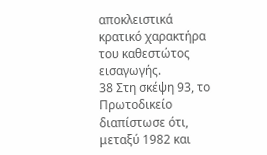αποκλειστικά κρατικό χαρακτήρα του καθεστώτος εισαγωγής.
38 Στη σκέψη 93, το Πρωτοδικείο διαπίστωσε ότι, μεταξύ 1982 και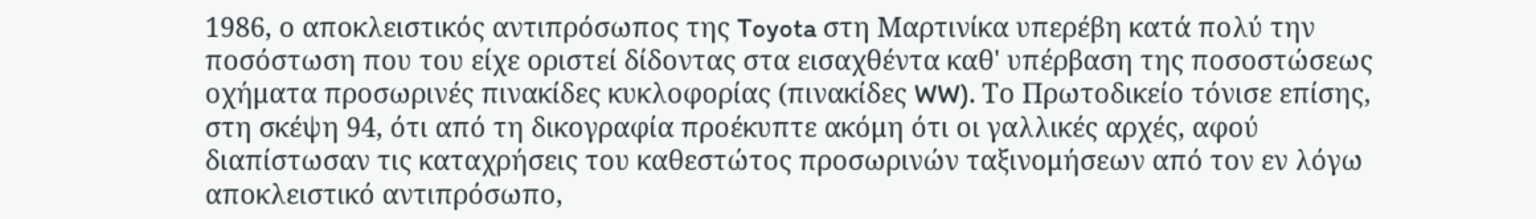1986, ο αποκλειστικός αντιπρόσωπος της Toyota στη Μαρτινίκα υπερέβη κατά πολύ την ποσόστωση που του είχε οριστεί δίδοντας στα εισαχθέντα καθ' υπέρβαση της ποσοστώσεως οχήματα προσωρινές πινακίδες κυκλοφορίας (πινακίδες WW). Το Πρωτοδικείο τόνισε επίσης, στη σκέψη 94, ότι από τη δικογραφία προέκυπτε ακόμη ότι οι γαλλικές αρχές, αφού διαπίστωσαν τις καταχρήσεις του καθεστώτος προσωρινών ταξινομήσεων από τον εν λόγω αποκλειστικό αντιπρόσωπο,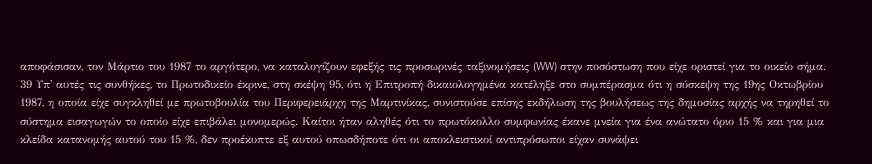αποφάσισαν, τον Μάρτιο του 1987 το αργότερο, να καταλογίζουν εφεξής τις προσωρινές ταξινομήσεις (WW) στην ποσόστωση που είχε οριστεί για το οικείο σήμα.
39 Υπ' αυτές τις συνθήκες, το Πρωτοδικείο έκρινε, στη σκέψη 95, ότι η Επιτροπή δικαιολογημένα κατέληξε στο συμπέρασμα ότι η σύσκεψη της 19ης Οκτωβρίου 1987, η οποία είχε συγκληθεί με πρωτοβουλία του Περιφερειάρχη της Μαρτινίκας, συνιστούσε επίσης εκδήλωση της βουλήσεως της δημοσίας αρχής να τηρηθεί το σύστημα εισαγωγών το οποίο είχε επιβάλει μονομερώς. Καίτοι ήταν αληθές ότι το πρωτόκολλο συμφωνίας έκανε μνεία για ένα ανώτατο όριο 15 % και για μια κλείδα κατανομής αυτού του 15 %, δεν προέκυπτε εξ αυτού οπωσδήποτε ότι οι αποκλειστικοί αντιπρόσωποι είχαν συνάψει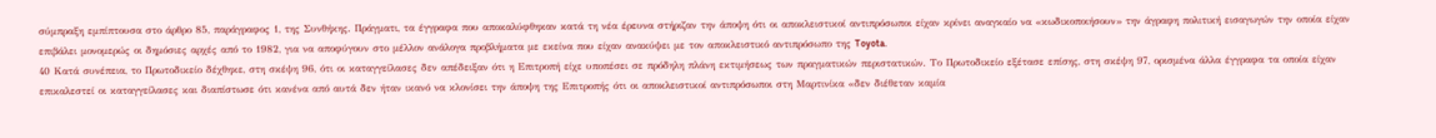σύμπραξη εμπίπτουσα στο άρθρο 85, παράγραφος 1, της Συνθήκης. Πράγματι, τα έγγραφα που αποκαλύφθηκαν κατά τη νέα έρευνα στήριζαν την άποψη ότι οι αποκλειστικοί αντιπρόσωποι είχαν κρίνει αναγκαίο να «κωδικοποιήσουν» την άγραφη πολιτική εισαγωγών την οποία είχαν επιβάλει μονομερώς οι δημόσιες αρχές από το 1982, για να αποφύγουν στο μέλλον ανάλογα προβλήματα με εκείνα που είχαν ανακύψει με τον αποκλειστικό αντιπρόσωπο της Toyota.
40 Κατά συνέπεια, το Πρωτοδικείο δέχθηκε, στη σκέψη 96, ότι οι καταγγείλασες δεν απέδειξαν ότι η Επιτροπή είχε υποπέσει σε πρόδηλη πλάνη εκτιμήσεως των πραγματικών περιστατικών. Το Πρωτοδικείο εξέτασε επίσης, στη σκέψη 97, ορισμένα άλλα έγγραφα τα οποία είχαν επικαλεστεί οι καταγγείλασες και διαπίστωσε ότι κανένα από αυτά δεν ήταν ικανό να κλονίσει την άποψη της Επιτροπής ότι οι αποκλειστικοί αντιπρόσωποι στη Μαρτινίκα «δεν διέθεταν καμία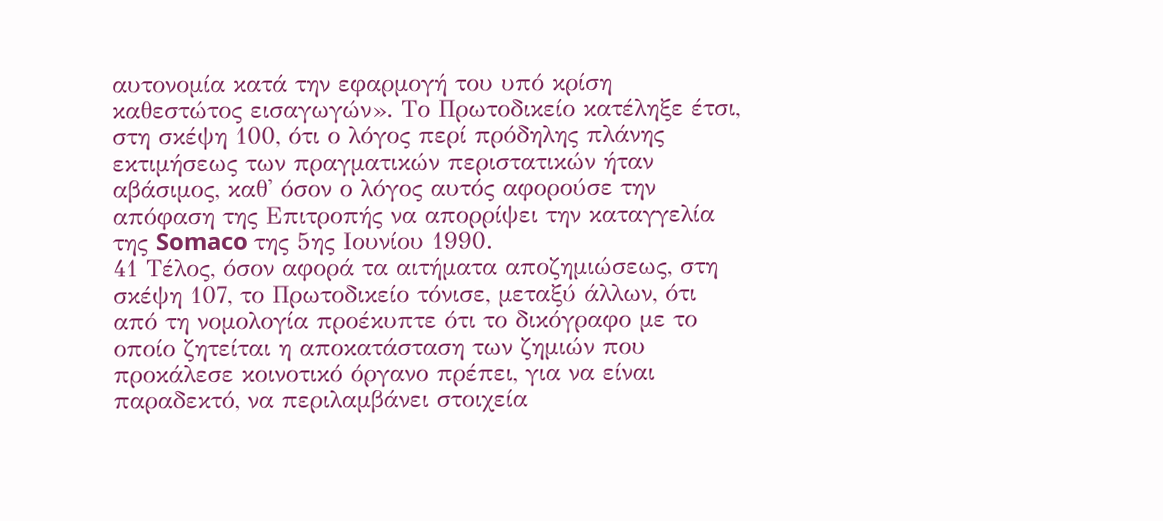αυτονομία κατά την εφαρμογή του υπό κρίση καθεστώτος εισαγωγών». Το Πρωτοδικείο κατέληξε έτσι, στη σκέψη 100, ότι ο λόγος περί πρόδηλης πλάνης εκτιμήσεως των πραγματικών περιστατικών ήταν αβάσιμος, καθ' όσον ο λόγος αυτός αφορούσε την απόφαση της Επιτροπής να απορρίψει την καταγγελία της Somaco της 5ης Ιουνίου 1990.
41 Τέλος, όσον αφορά τα αιτήματα αποζημιώσεως, στη σκέψη 107, το Πρωτοδικείο τόνισε, μεταξύ άλλων, ότι από τη νομολογία προέκυπτε ότι το δικόγραφο με το οποίο ζητείται η αποκατάσταση των ζημιών που προκάλεσε κοινοτικό όργανο πρέπει, για να είναι παραδεκτό, να περιλαμβάνει στοιχεία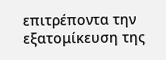επιτρέποντα την εξατομίκευση της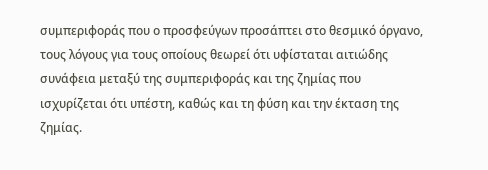συμπεριφοράς που ο προσφεύγων προσάπτει στο θεσμικό όργανο, τους λόγους για τους οποίους θεωρεί ότι υφίσταται αιτιώδης συνάφεια μεταξύ της συμπεριφοράς και της ζημίας που ισχυρίζεται ότι υπέστη, καθώς και τη φύση και την έκταση της ζημίας.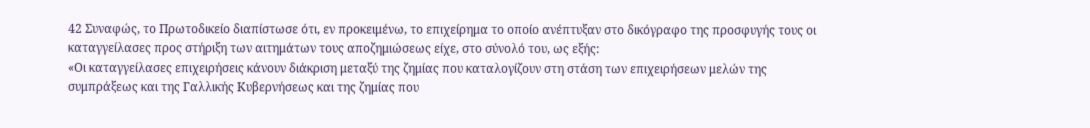42 Συναφώς, το Πρωτοδικείο διαπίστωσε ότι, εν προκειμένω, το επιχείρημα το οποίο ανέπτυξαν στο δικόγραφο της προσφυγής τους οι καταγγείλασες προς στήριξη των αιτημάτων τους αποζημιώσεως είχε, στο σύνολό του, ως εξής:
«Οι καταγγείλασες επιχειρήσεις κάνουν διάκριση μεταξύ της ζημίας που καταλογίζουν στη στάση των επιχειρήσεων μελών της συμπράξεως και της Γαλλικής Κυβερνήσεως και της ζημίας που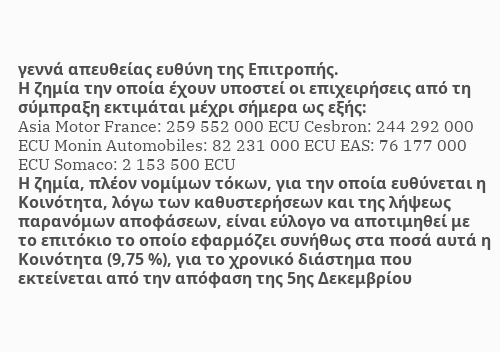γεννά απευθείας ευθύνη της Επιτροπής.
Η ζημία την οποία έχουν υποστεί οι επιχειρήσεις από τη σύμπραξη εκτιμάται μέχρι σήμερα ως εξής:
Asia Motor France: 259 552 000 ECU Cesbron: 244 292 000 ECU Monin Automobiles: 82 231 000 ECU EAS: 76 177 000 ECU Somaco: 2 153 500 ECU
Η ζημία, πλέον νομίμων τόκων, για την οποία ευθύνεται η Κοινότητα, λόγω των καθυστερήσεων και της λήψεως παρανόμων αποφάσεων, είναι εύλογο να αποτιμηθεί με το επιτόκιο το οποίο εφαρμόζει συνήθως στα ποσά αυτά η Κοινότητα (9,75 %), για το χρονικό διάστημα που εκτείνεται από την απόφαση της 5ης Δεκεμβρίου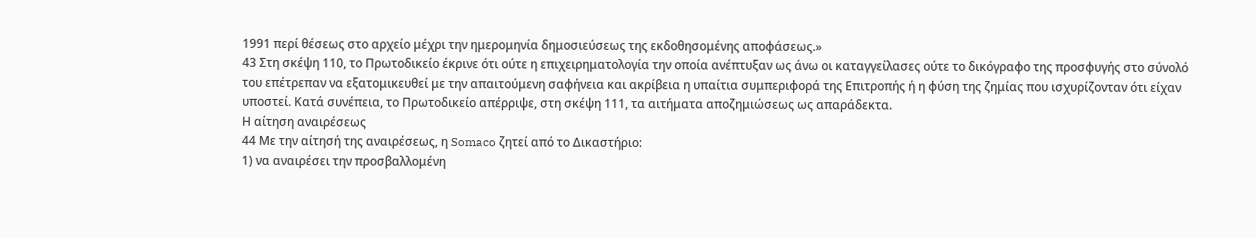1991 περί θέσεως στο αρχείο μέχρι την ημερομηνία δημοσιεύσεως της εκδοθησομένης αποφάσεως.»
43 Στη σκέψη 110, το Πρωτοδικείο έκρινε ότι ούτε η επιχειρηματολογία την οποία ανέπτυξαν ως άνω οι καταγγείλασες ούτε το δικόγραφο της προσφυγής στο σύνολό του επέτρεπαν να εξατομικευθεί με την απαιτούμενη σαφήνεια και ακρίβεια η υπαίτια συμπεριφορά της Επιτροπής ή η φύση της ζημίας που ισχυρίζονταν ότι είχαν υποστεί. Κατά συνέπεια, το Πρωτοδικείο απέρριψε, στη σκέψη 111, τα αιτήματα αποζημιώσεως ως απαράδεκτα.
Η αίτηση αναιρέσεως
44 Με την αίτησή της αναιρέσεως, η Somaco ζητεί από το Δικαστήριο:
1) να αναιρέσει την προσβαλλομένη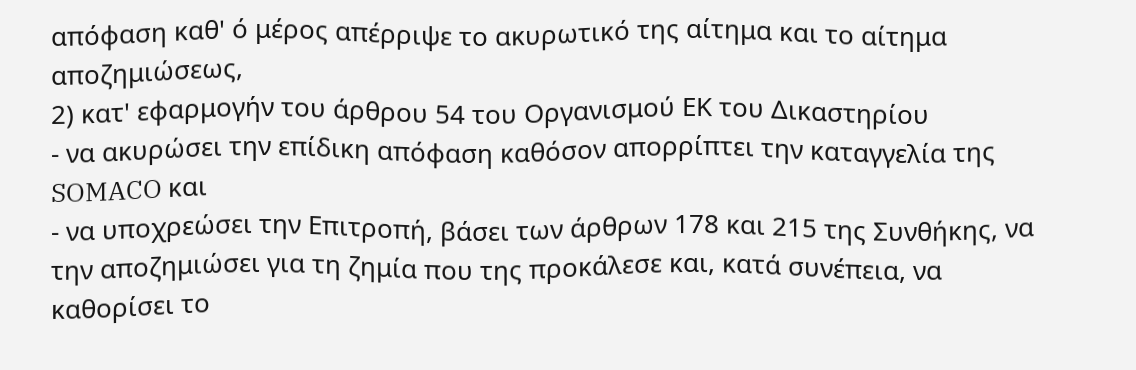απόφαση καθ' ό μέρος απέρριψε το ακυρωτικό της αίτημα και το αίτημα αποζημιώσεως,
2) κατ' εφαρμογήν του άρθρου 54 του Οργανισμού ΕΚ του Δικαστηρίου
- να ακυρώσει την επίδικη απόφαση καθόσον απορρίπτει την καταγγελία της SOMACO και
- να υποχρεώσει την Επιτροπή, βάσει των άρθρων 178 και 215 της Συνθήκης, να την αποζημιώσει για τη ζημία που της προκάλεσε και, κατά συνέπεια, να καθορίσει το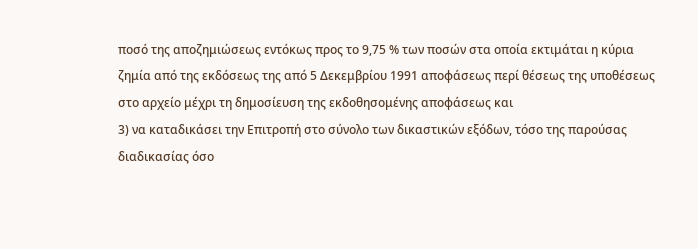ποσό της αποζημιώσεως εντόκως προς το 9,75 % των ποσών στα οποία εκτιμάται η κύρια ζημία από της εκδόσεως της από 5 Δεκεμβρίου 1991 αποφάσεως περί θέσεως της υποθέσεως στο αρχείο μέχρι τη δημοσίευση της εκδοθησομένης αποφάσεως και
3) να καταδικάσει την Επιτροπή στο σύνολο των δικαστικών εξόδων, τόσο της παρούσας διαδικασίας όσο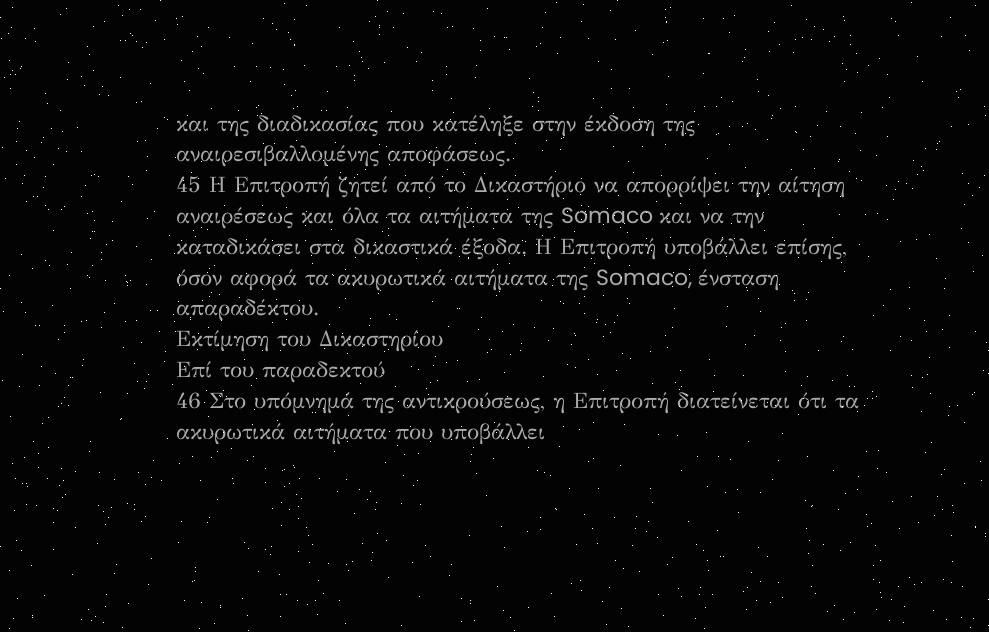και της διαδικασίας που κατέληξε στην έκδοση της αναιρεσιβαλλομένης αποφάσεως.
45 Η Επιτροπή ζητεί από το Δικαστήριο να απορρίψει την αίτηση αναιρέσεως και όλα τα αιτήματα της Somaco και να την καταδικάσει στα δικαστικά έξοδα. Η Επιτροπή υποβάλλει επίσης, όσον αφορά τα ακυρωτικά αιτήματα της Somaco, ένσταση απαραδέκτου.
Εκτίμηση του Δικαστηρίου
Επί του παραδεκτού
46 Στο υπόμνημά της αντικρούσεως, η Επιτροπή διατείνεται ότι τα ακυρωτικά αιτήματα που υποβάλλει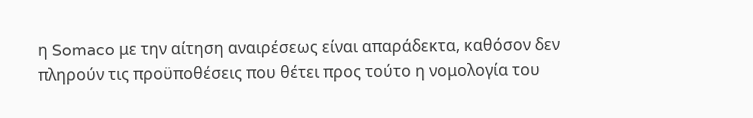η Somaco με την αίτηση αναιρέσεως είναι απαράδεκτα, καθόσον δεν πληρούν τις προϋποθέσεις που θέτει προς τούτο η νομολογία του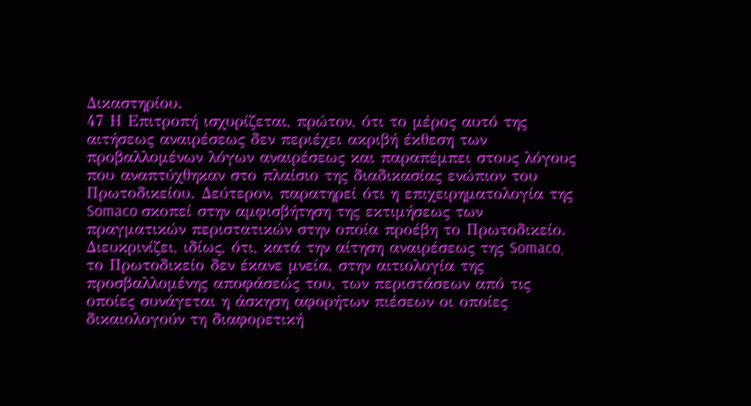Δικαστηρίου.
47 Η Επιτροπή ισχυρίζεται, πρώτον, ότι το μέρος αυτό της αιτήσεως αναιρέσεως δεν περιέχει ακριβή έκθεση των προβαλλομένων λόγων αναιρέσεως και παραπέμπει στους λόγους που αναπτύχθηκαν στο πλαίσιο της διαδικασίας ενώπιον του Πρωτοδικείου. Δεύτερον, παρατηρεί ότι η επιχειρηματολογία της Somaco σκοπεί στην αμφισβήτηση της εκτιμήσεως των πραγματικών περιστατικών στην οποία προέβη το Πρωτοδικείο. Διευκρινίζει, ιδίως, ότι, κατά την αίτηση αναιρέσεως της Somaco, το Πρωτοδικείο δεν έκανε μνεία, στην αιτιολογία της προσβαλλομένης αποφάσεώς του, των περιστάσεων από τις οποίες συνάγεται η άσκηση αφορήτων πιέσεων οι οποίες δικαιολογούν τη διαφορετική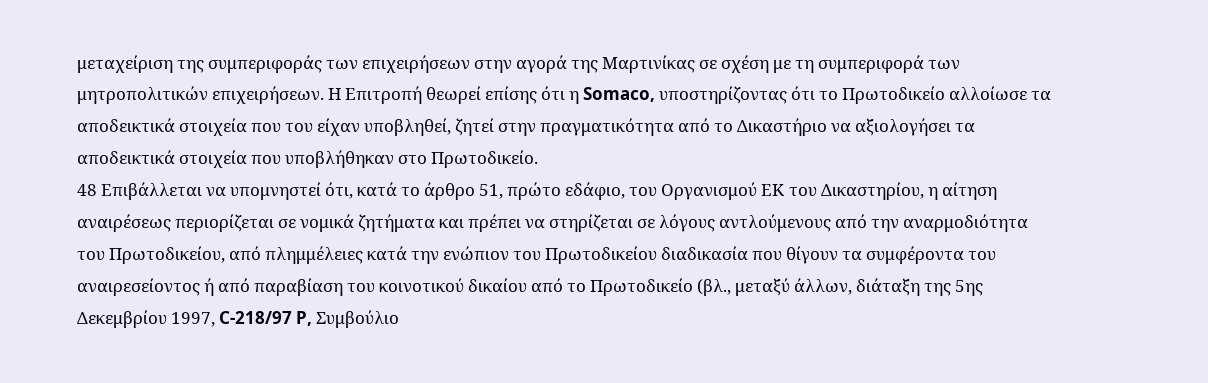μεταχείριση της συμπεριφοράς των επιχειρήσεων στην αγορά της Μαρτινίκας σε σχέση με τη συμπεριφορά των μητροπολιτικών επιχειρήσεων. Η Επιτροπή θεωρεί επίσης ότι η Somaco, υποστηρίζοντας ότι το Πρωτοδικείο αλλοίωσε τα αποδεικτικά στοιχεία που του είχαν υποβληθεί, ζητεί στην πραγματικότητα από το Δικαστήριο να αξιολογήσει τα αποδεικτικά στοιχεία που υποβλήθηκαν στο Πρωτοδικείο.
48 Επιβάλλεται να υπομνηστεί ότι, κατά το άρθρο 51, πρώτο εδάφιο, του Οργανισμού ΕΚ του Δικαστηρίου, η αίτηση αναιρέσεως περιορίζεται σε νομικά ζητήματα και πρέπει να στηρίζεται σε λόγους αντλούμενους από την αναρμοδιότητα του Πρωτοδικείου, από πλημμέλειες κατά την ενώπιον του Πρωτοδικείου διαδικασία που θίγουν τα συμφέροντα του αναιρεσείοντος ή από παραβίαση του κοινοτικού δικαίου από το Πρωτοδικείο (βλ., μεταξύ άλλων, διάταξη της 5ης Δεκεμβρίου 1997, C-218/97 P, Συμβούλιο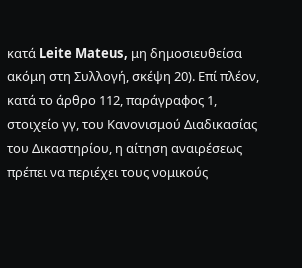κατά Leite Mateus, μη δημοσιευθείσα ακόμη στη Συλλογή, σκέψη 20). Επί πλέον, κατά το άρθρο 112, παράγραφος 1, στοιχείο γγ, του Κανονισμού Διαδικασίας του Δικαστηρίου, η αίτηση αναιρέσεως πρέπει να περιέχει τους νομικούς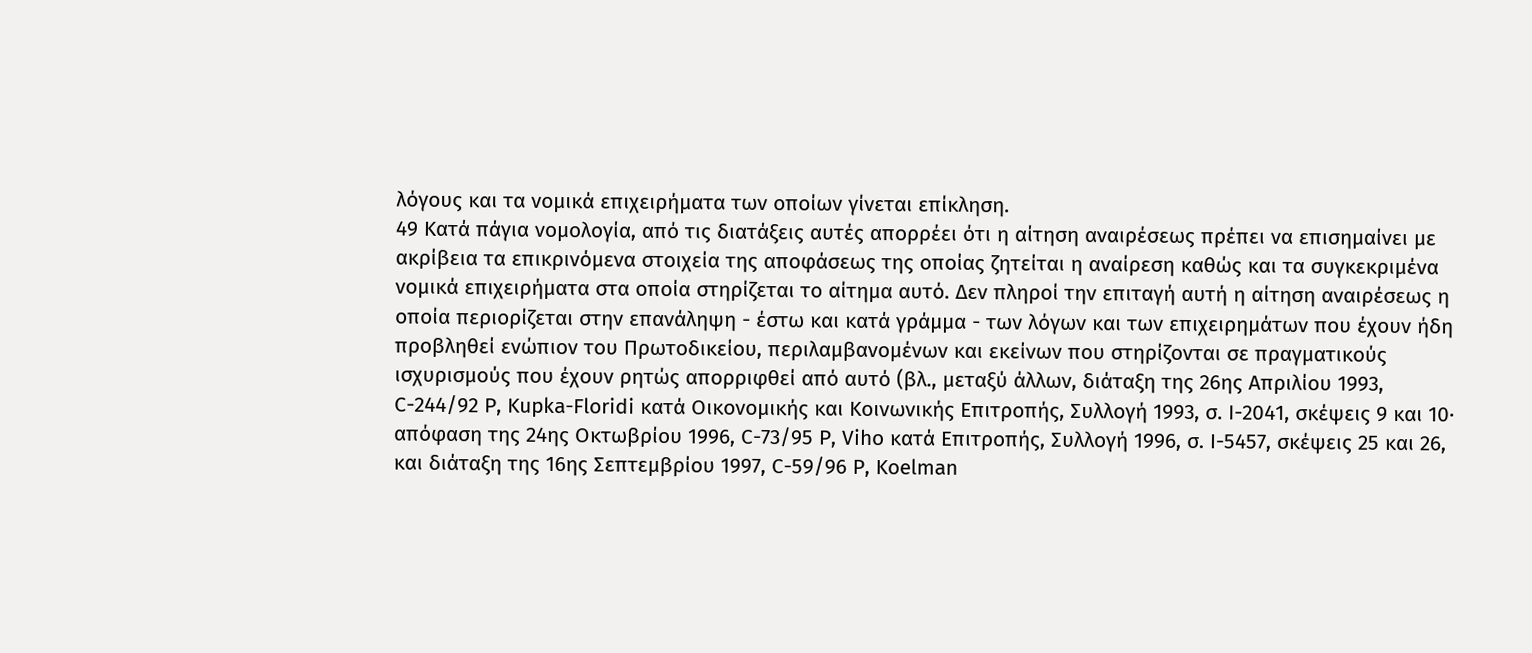λόγους και τα νομικά επιχειρήματα των οποίων γίνεται επίκληση.
49 Κατά πάγια νομολογία, από τις διατάξεις αυτές απορρέει ότι η αίτηση αναιρέσεως πρέπει να επισημαίνει με ακρίβεια τα επικρινόμενα στοιχεία της αποφάσεως της οποίας ζητείται η αναίρεση καθώς και τα συγκεκριμένα νομικά επιχειρήματα στα οποία στηρίζεται το αίτημα αυτό. Δεν πληροί την επιταγή αυτή η αίτηση αναιρέσεως η οποία περιορίζεται στην επανάληψη - έστω και κατά γράμμα - των λόγων και των επιχειρημάτων που έχουν ήδη προβληθεί ενώπιον του Πρωτοδικείου, περιλαμβανομένων και εκείνων που στηρίζονται σε πραγματικούς ισχυρισμούς που έχουν ρητώς απορριφθεί από αυτό (βλ., μεταξύ άλλων, διάταξη της 26ης Απριλίου 1993, C-244/92 Ρ, Kupka-Floridi κατά Οικονομικής και Κοινωνικής Επιτροπής, Συλλογή 1993, σ. Ι-2041, σκέψεις 9 και 10· απόφαση της 24ης Οκτωβρίου 1996, C-73/95 P, Viho κατά Επιτροπής, Συλλογή 1996, σ. Ι-5457, σκέψεις 25 και 26, και διάταξη της 16ης Σεπτεμβρίου 1997, C-59/96 P, Koelman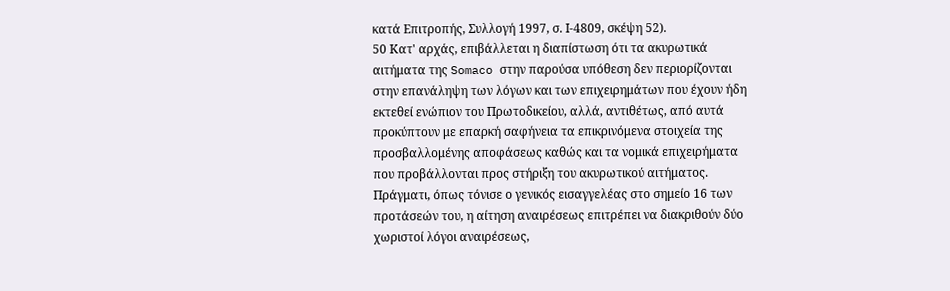κατά Επιτροπής, Συλλογή 1997, σ. Ι-4809, σκέψη 52).
50 Κατ' αρχάς, επιβάλλεται η διαπίστωση ότι τα ακυρωτικά αιτήματα της Somaco στην παρούσα υπόθεση δεν περιορίζονται στην επανάληψη των λόγων και των επιχειρημάτων που έχουν ήδη εκτεθεί ενώπιον του Πρωτοδικείου, αλλά, αντιθέτως, από αυτά προκύπτουν με επαρκή σαφήνεια τα επικρινόμενα στοιχεία της προσβαλλομένης αποφάσεως καθώς και τα νομικά επιχειρήματα που προβάλλονται προς στήριξη του ακυρωτικού αιτήματος. Πράγματι, όπως τόνισε ο γενικός εισαγγελέας στο σημείο 16 των προτάσεών του, η αίτηση αναιρέσεως επιτρέπει να διακριθούν δύο χωριστοί λόγοι αναιρέσεως,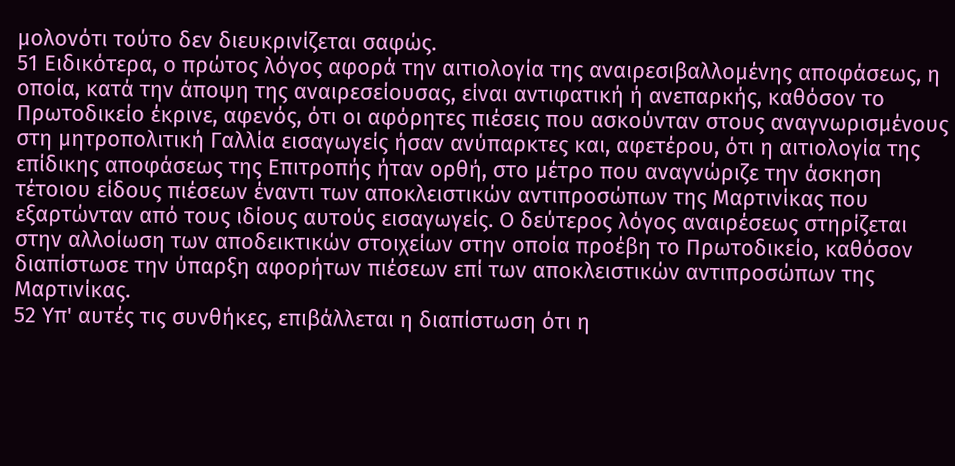μολονότι τούτο δεν διευκρινίζεται σαφώς.
51 Ειδικότερα, ο πρώτος λόγος αφορά την αιτιολογία της αναιρεσιβαλλομένης αποφάσεως, η οποία, κατά την άποψη της αναιρεσείουσας, είναι αντιφατική ή ανεπαρκής, καθόσον το Πρωτοδικείο έκρινε, αφενός, ότι οι αφόρητες πιέσεις που ασκούνταν στους αναγνωρισμένους στη μητροπολιτική Γαλλία εισαγωγείς ήσαν ανύπαρκτες και, αφετέρου, ότι η αιτιολογία της επίδικης αποφάσεως της Επιτροπής ήταν ορθή, στο μέτρο που αναγνώριζε την άσκηση τέτοιου είδους πιέσεων έναντι των αποκλειστικών αντιπροσώπων της Μαρτινίκας που εξαρτώνταν από τους ιδίους αυτούς εισαγωγείς. Ο δεύτερος λόγος αναιρέσεως στηρίζεται στην αλλοίωση των αποδεικτικών στοιχείων στην οποία προέβη το Πρωτοδικείο, καθόσον διαπίστωσε την ύπαρξη αφορήτων πιέσεων επί των αποκλειστικών αντιπροσώπων της Μαρτινίκας.
52 Υπ' αυτές τις συνθήκες, επιβάλλεται η διαπίστωση ότι η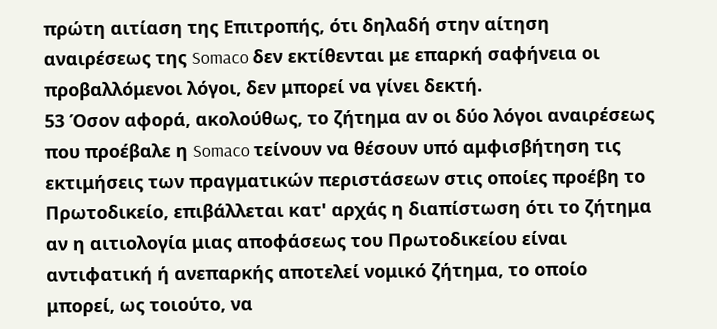πρώτη αιτίαση της Επιτροπής, ότι δηλαδή στην αίτηση αναιρέσεως της Somaco δεν εκτίθενται με επαρκή σαφήνεια οι προβαλλόμενοι λόγοι, δεν μπορεί να γίνει δεκτή.
53 Όσον αφορά, ακολούθως, το ζήτημα αν οι δύο λόγοι αναιρέσεως που προέβαλε η Somaco τείνουν να θέσουν υπό αμφισβήτηση τις εκτιμήσεις των πραγματικών περιστάσεων στις οποίες προέβη το Πρωτοδικείο, επιβάλλεται κατ' αρχάς η διαπίστωση ότι το ζήτημα αν η αιτιολογία μιας αποφάσεως του Πρωτοδικείου είναι αντιφατική ή ανεπαρκής αποτελεί νομικό ζήτημα, το οποίο μπορεί, ως τοιούτο, να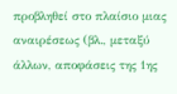προβληθεί στο πλαίσιο μιας αναιρέσεως (βλ., μεταξύ άλλων, αποφάσεις της 1ης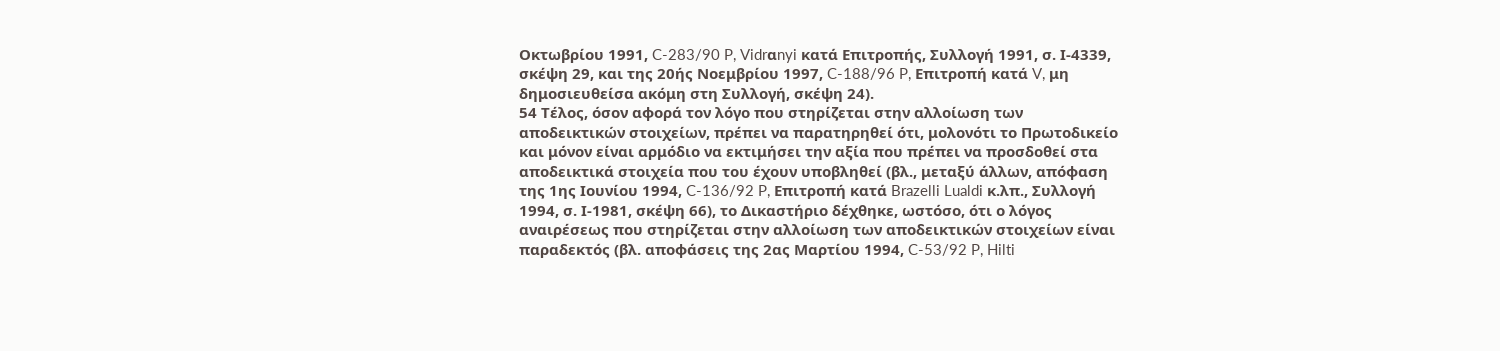Οκτωβρίου 1991, C-283/90 P, Vidrαnyi κατά Επιτροπής, Συλλογή 1991, σ. Ι-4339, σκέψη 29, και της 20ής Νοεμβρίου 1997, C-188/96 P, Επιτροπή κατά V, μη δημοσιευθείσα ακόμη στη Συλλογή, σκέψη 24).
54 Τέλος, όσον αφορά τον λόγο που στηρίζεται στην αλλοίωση των αποδεικτικών στοιχείων, πρέπει να παρατηρηθεί ότι, μολονότι το Πρωτοδικείο και μόνον είναι αρμόδιο να εκτιμήσει την αξία που πρέπει να προσδοθεί στα αποδεικτικά στοιχεία που του έχουν υποβληθεί (βλ., μεταξύ άλλων, απόφαση της 1ης Ιουνίου 1994, C-136/92 P, Επιτροπή κατά Brazelli Lualdi κ.λπ., Συλλογή 1994, σ. Ι-1981, σκέψη 66), το Δικαστήριο δέχθηκε, ωστόσο, ότι ο λόγος αναιρέσεως που στηρίζεται στην αλλοίωση των αποδεικτικών στοιχείων είναι παραδεκτός (βλ. αποφάσεις της 2ας Μαρτίου 1994, C-53/92 P, Hilti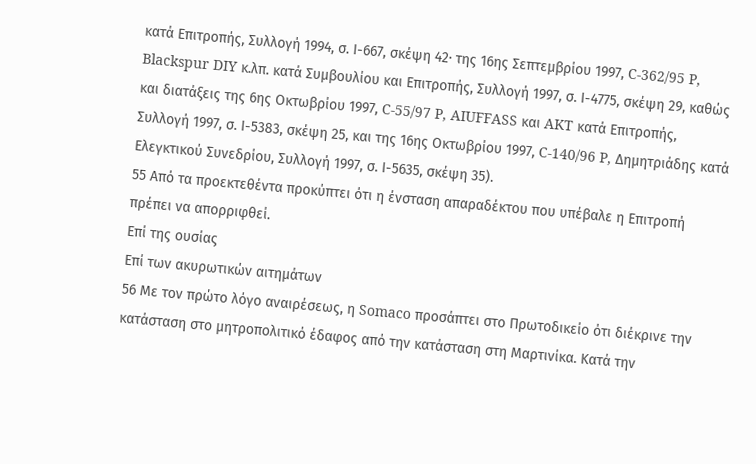κατά Επιτροπής, Συλλογή 1994, σ. Ι-667, σκέψη 42· της 16ης Σεπτεμβρίου 1997, C-362/95 P, Blackspur DIY κ.λπ. κατά Συμβουλίου και Επιτροπής, Συλλογή 1997, σ. Ι-4775, σκέψη 29, καθώς και διατάξεις της 6ης Οκτωβρίου 1997, C-55/97 P, AIUFFASS και AKT κατά Επιτροπής, Συλλογή 1997, σ. Ι-5383, σκέψη 25, και της 16ης Οκτωβρίου 1997, C-140/96 P, Δημητριάδης κατά Ελεγκτικού Συνεδρίου, Συλλογή 1997, σ. Ι-5635, σκέψη 35).
55 Από τα προεκτεθέντα προκύπτει ότι η ένσταση απαραδέκτου που υπέβαλε η Επιτροπή πρέπει να απορριφθεί.
Επί της ουσίας
Επί των ακυρωτικών αιτημάτων
56 Με τον πρώτο λόγο αναιρέσεως, η Somaco προσάπτει στο Πρωτοδικείο ότι διέκρινε την κατάσταση στο μητροπολιτικό έδαφος από την κατάσταση στη Μαρτινίκα. Κατά την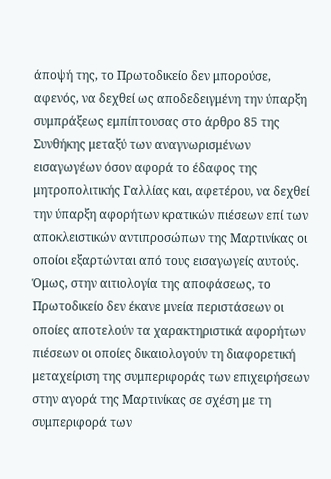άποψή της, το Πρωτοδικείο δεν μπορούσε, αφενός, να δεχθεί ως αποδεδειγμένη την ύπαρξη συμπράξεως εμπίπτουσας στο άρθρο 85 της Συνθήκης μεταξύ των αναγνωρισμένων εισαγωγέων όσον αφορά το έδαφος της μητροπολιτικής Γαλλίας και, αφετέρου, να δεχθεί την ύπαρξη αφορήτων κρατικών πιέσεων επί των αποκλειστικών αντιπροσώπων της Μαρτινίκας οι οποίοι εξαρτώνται από τους εισαγωγείς αυτούς. Όμως, στην αιτιολογία της αποφάσεως, το Πρωτοδικείο δεν έκανε μνεία περιστάσεων οι οποίες αποτελούν τα χαρακτηριστικά αφορήτων πιέσεων οι οποίες δικαιολογούν τη διαφορετική μεταχείριση της συμπεριφοράς των επιχειρήσεων στην αγορά της Μαρτινίκας σε σχέση με τη συμπεριφορά των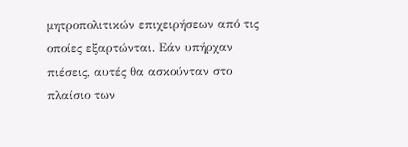μητροπολιτικών επιχειρήσεων από τις οποίες εξαρτώνται. Εάν υπήρχαν πιέσεις, αυτές θα ασκούνταν στο πλαίσιο των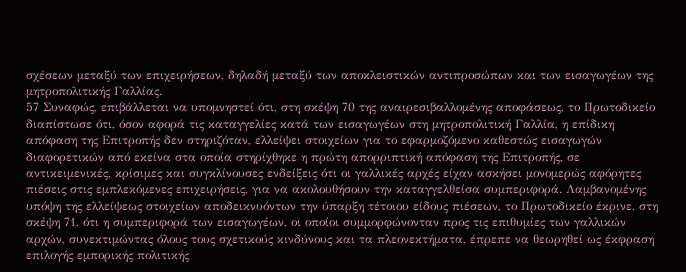σχέσεων μεταξύ των επιχειρήσεων, δηλαδή μεταξύ των αποκλειστικών αντιπροσώπων και των εισαγωγέων της μητροπολιτικής Γαλλίας.
57 Συναφώς, επιβάλλεται να υπομνηστεί ότι, στη σκέψη 70 της αναιρεσιβαλλομένης αποφάσεως, το Πρωτοδικείο διαπίστωσε ότι, όσον αφορά τις καταγγελίες κατά των εισαγωγέων στη μητροπολιτική Γαλλία, η επίδικη απόφαση της Επιτροπής δεν στηριζόταν, ελλείψει στοιχείων για το εφαρμοζόμενο καθεστώς εισαγωγών διαφορετικών από εκείνα στα οποία στηρίχθηκε η πρώτη απορριπτική απόφαση της Επιτροπής, σε αντικειμενικές, κρίσιμες και συγκλίνουσες ενδείξεις ότι οι γαλλικές αρχές είχαν ασκήσει μονομερώς αφόρητες πιέσεις στις εμπλεκόμενες επιχειρήσεις, για να ακολουθήσουν την καταγγελθείσα συμπεριφορά. Λαμβανομένης υπόψη της ελλείψεως στοιχείων αποδεικνυόντων την ύπαρξη τέτοιου είδους πιέσεων, το Πρωτοδικείο έκρινε, στη σκέψη 71, ότι η συμπεριφορά των εισαγωγέων, οι οποίοι συμμορφώνονταν προς τις επιθυμίες των γαλλικών αρχών, συνεκτιμώντας όλους τους σχετικούς κινδύνους και τα πλεονεκτήματα, έπρεπε να θεωρηθεί ως έκφραση επιλογής εμπορικής πολιτικής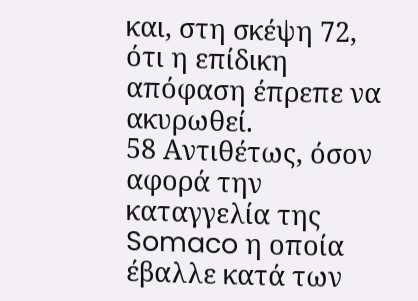και, στη σκέψη 72, ότι η επίδικη απόφαση έπρεπε να ακυρωθεί.
58 Αντιθέτως, όσον αφορά την καταγγελία της Somaco η οποία έβαλλε κατά των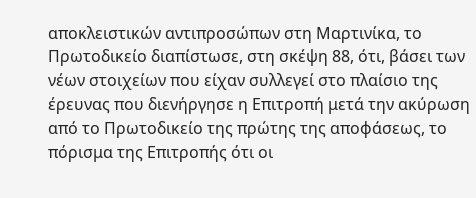αποκλειστικών αντιπροσώπων στη Μαρτινίκα, το Πρωτοδικείο διαπίστωσε, στη σκέψη 88, ότι, βάσει των νέων στοιχείων που είχαν συλλεγεί στο πλαίσιο της έρευνας που διενήργησε η Επιτροπή μετά την ακύρωση από το Πρωτοδικείο της πρώτης της αποφάσεως, το πόρισμα της Επιτροπής ότι οι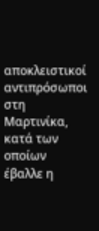αποκλειστικοί αντιπρόσωποι στη Μαρτινίκα, κατά των οποίων έβαλλε η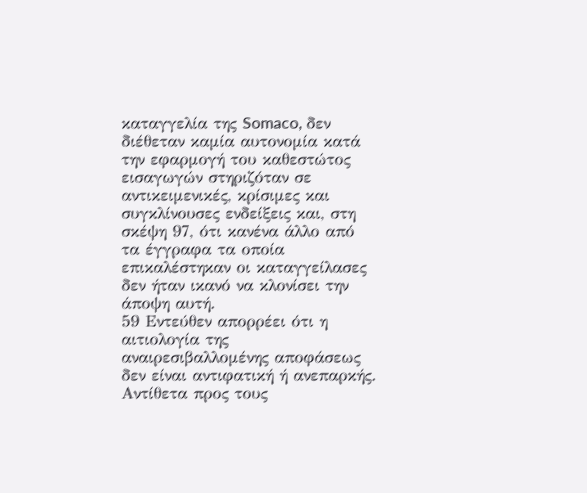καταγγελία της Somaco, δεν διέθεταν καμία αυτονομία κατά την εφαρμογή του καθεστώτος εισαγωγών στηριζόταν σε αντικειμενικές, κρίσιμες και συγκλίνουσες ενδείξεις και, στη σκέψη 97, ότι κανένα άλλο από τα έγγραφα τα οποία επικαλέστηκαν οι καταγγείλασες δεν ήταν ικανό να κλονίσει την άποψη αυτή.
59 Εντεύθεν απορρέει ότι η αιτιολογία της αναιρεσιβαλλομένης αποφάσεως δεν είναι αντιφατική ή ανεπαρκής. Αντίθετα προς τους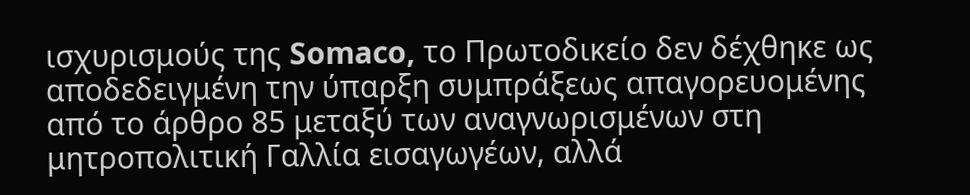ισχυρισμούς της Somaco, το Πρωτοδικείο δεν δέχθηκε ως αποδεδειγμένη την ύπαρξη συμπράξεως απαγορευομένης από το άρθρο 85 μεταξύ των αναγνωρισμένων στη μητροπολιτική Γαλλία εισαγωγέων, αλλά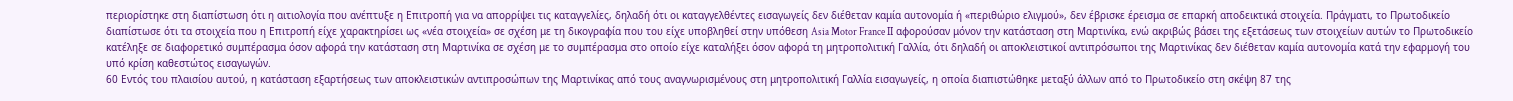περιορίστηκε στη διαπίστωση ότι η αιτιολογία που ανέπτυξε η Επιτροπή για να απορρίψει τις καταγγελίες, δηλαδή ότι οι καταγγελθέντες εισαγωγείς δεν διέθεταν καμία αυτονομία ή «περιθώριο ελιγμού», δεν έβρισκε έρεισμα σε επαρκή αποδεικτικά στοιχεία. Πράγματι, το Πρωτοδικείο διαπίστωσε ότι τα στοιχεία που η Επιτροπή είχε χαρακτηρίσει ως «νέα στοιχεία» σε σχέση με τη δικογραφία που του είχε υποβληθεί στην υπόθεση Asia Motor France ΙΙ αφορούσαν μόνον την κατάσταση στη Μαρτινίκα, ενώ ακριβώς βάσει της εξετάσεως των στοιχείων αυτών το Πρωτοδικείο κατέληξε σε διαφορετικό συμπέρασμα όσον αφορά την κατάσταση στη Μαρτινίκα σε σχέση με το συμπέρασμα στο οποίο είχε καταλήξει όσον αφορά τη μητροπολιτική Γαλλία, ότι δηλαδή οι αποκλειστικοί αντιπρόσωποι της Μαρτινίκας δεν διέθεταν καμία αυτονομία κατά την εφαρμογή του υπό κρίση καθεστώτος εισαγωγών.
60 Εντός του πλαισίου αυτού, η κατάσταση εξαρτήσεως των αποκλειστικών αντιπροσώπων της Μαρτινίκας από τους αναγνωρισμένους στη μητροπολιτική Γαλλία εισαγωγείς, η οποία διαπιστώθηκε μεταξύ άλλων από το Πρωτοδικείο στη σκέψη 87 της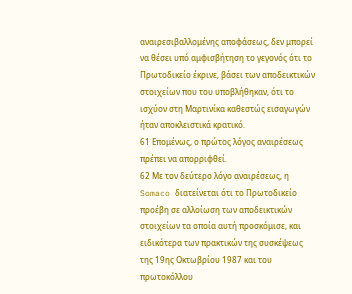αναιρεσιβαλλομένης αποφάσεως, δεν μπορεί να θέσει υπό αμφισβήτηση το γεγονός ότι το Πρωτοδικείο έκρινε, βάσει των αποδεικτικών στοιχείων που του υποβλήθηκαν, ότι το ισχύον στη Μαρτινίκα καθεστώς εισαγωγών ήταν αποκλειστικά κρατικό.
61 Επομένως, ο πρώτος λόγος αναιρέσεως πρέπει να απορριφθεί.
62 Με τον δεύτερο λόγο αναιρέσεως, η Somaco διατείνεται ότι το Πρωτοδικείο προέβη σε αλλοίωση των αποδεικτικών στοιχείων τα οποία αυτή προσκόμισε, και ειδικότερα των πρακτικών της συσκέψεως της 19ης Οκτωβρίου 1987 και του πρωτοκόλλου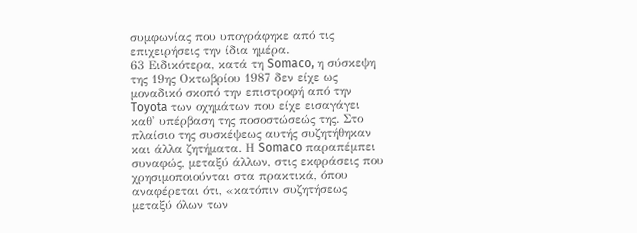συμφωνίας που υπογράφηκε από τις επιχειρήσεις την ίδια ημέρα.
63 Ειδικότερα, κατά τη Somaco, η σύσκεψη της 19ης Οκτωβρίου 1987 δεν είχε ως μοναδικό σκοπό την επιστροφή από την Toyota των οχημάτων που είχε εισαγάγει καθ' υπέρβαση της ποσοστώσεώς της. Στο πλαίσιο της συσκέψεως αυτής συζητήθηκαν και άλλα ζητήματα. Η Somaco παραπέμπει συναφώς, μεταξύ άλλων, στις εκφράσεις που χρησιμοποιούνται στα πρακτικά, όπου αναφέρεται ότι, «κατόπιν συζητήσεως μεταξύ όλων των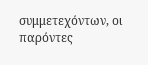συμμετεχόντων, οι παρόντες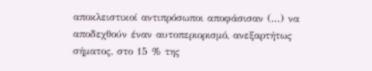αποκλειστικοί αντιπρόσωποι αποφάσισαν (...) να αποδεχθούν έναν αυτοπεριορισμό, ανεξαρτήτως σήματος, στο 15 % της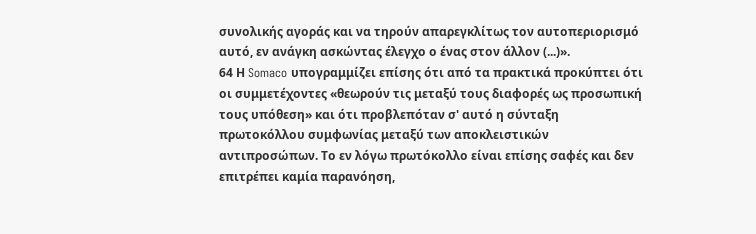συνολικής αγοράς και να τηρούν απαρεγκλίτως τον αυτοπεριορισμό αυτό, εν ανάγκη ασκώντας έλεγχο ο ένας στον άλλον (...)».
64 Η Somaco υπογραμμίζει επίσης ότι από τα πρακτικά προκύπτει ότι οι συμμετέχοντες «θεωρούν τις μεταξύ τους διαφορές ως προσωπική τους υπόθεση» και ότι προβλεπόταν σ' αυτό η σύνταξη πρωτοκόλλου συμφωνίας μεταξύ των αποκλειστικών αντιπροσώπων. Το εν λόγω πρωτόκολλο είναι επίσης σαφές και δεν επιτρέπει καμία παρανόηση,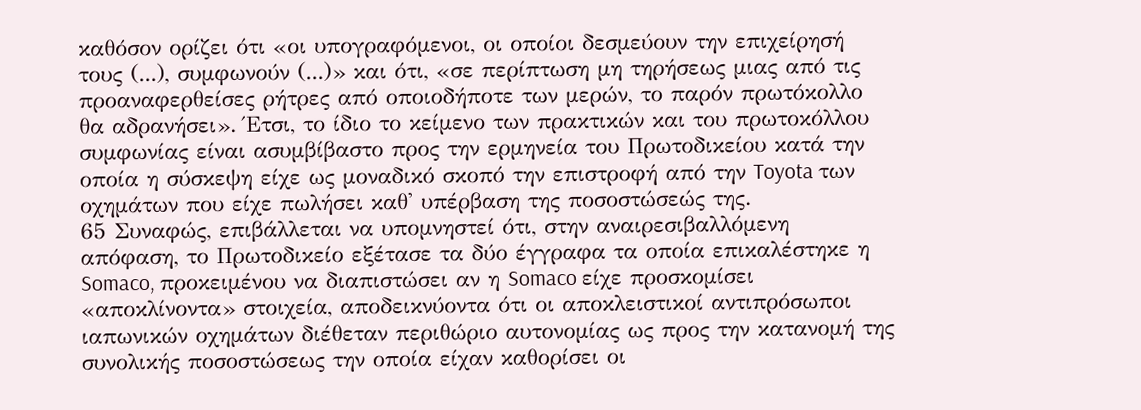καθόσον ορίζει ότι «οι υπογραφόμενοι, οι οποίοι δεσμεύουν την επιχείρησή τους (...), συμφωνούν (...)» και ότι, «σε περίπτωση μη τηρήσεως μιας από τις προαναφερθείσες ρήτρες από οποιοδήποτε των μερών, το παρόν πρωτόκολλο θα αδρανήσει». Έτσι, το ίδιο το κείμενο των πρακτικών και του πρωτοκόλλου συμφωνίας είναι ασυμβίβαστο προς την ερμηνεία του Πρωτοδικείου κατά την οποία η σύσκεψη είχε ως μοναδικό σκοπό την επιστροφή από την Toyota των οχημάτων που είχε πωλήσει καθ' υπέρβαση της ποσοστώσεώς της.
65 Συναφώς, επιβάλλεται να υπομνηστεί ότι, στην αναιρεσιβαλλόμενη απόφαση, το Πρωτοδικείο εξέτασε τα δύο έγγραφα τα οποία επικαλέστηκε η Somaco, προκειμένου να διαπιστώσει αν η Somaco είχε προσκομίσει «αποκλίνοντα» στοιχεία, αποδεικνύοντα ότι οι αποκλειστικοί αντιπρόσωποι ιαπωνικών οχημάτων διέθεταν περιθώριο αυτονομίας ως προς την κατανομή της συνολικής ποσοστώσεως την οποία είχαν καθορίσει οι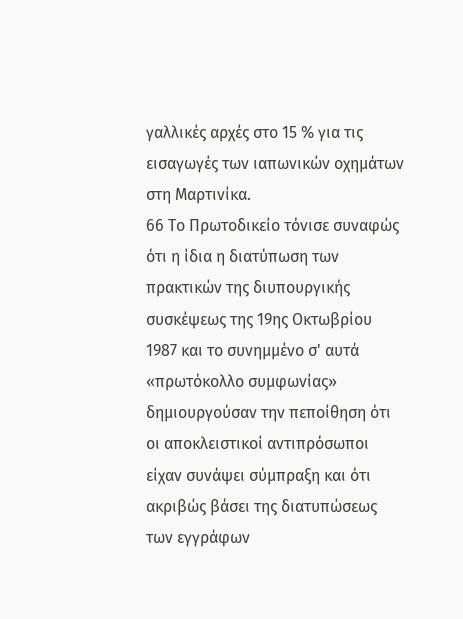γαλλικές αρχές στο 15 % για τις εισαγωγές των ιαπωνικών οχημάτων στη Μαρτινίκα.
66 Το Πρωτοδικείο τόνισε συναφώς ότι η ίδια η διατύπωση των πρακτικών της διυπουργικής συσκέψεως της 19ης Οκτωβρίου 1987 και το συνημμένο σ' αυτά «πρωτόκολλο συμφωνίας» δημιουργούσαν την πεποίθηση ότι οι αποκλειστικοί αντιπρόσωποι είχαν συνάψει σύμπραξη και ότι ακριβώς βάσει της διατυπώσεως των εγγράφων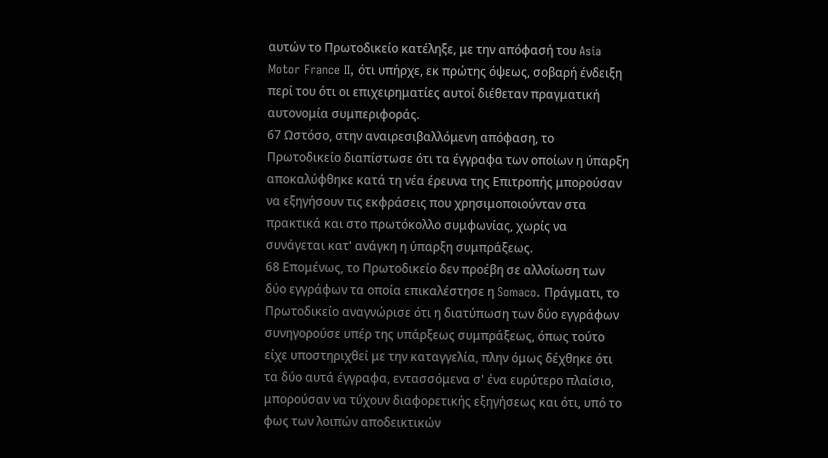αυτών το Πρωτοδικείο κατέληξε, με την απόφασή του Asia Motor France II, ότι υπήρχε, εκ πρώτης όψεως, σοβαρή ένδειξη περί του ότι οι επιχειρηματίες αυτοί διέθεταν πραγματική αυτονομία συμπεριφοράς.
67 Ωστόσο, στην αναιρεσιβαλλόμενη απόφαση, το Πρωτοδικείο διαπίστωσε ότι τα έγγραφα των οποίων η ύπαρξη αποκαλύφθηκε κατά τη νέα έρευνα της Επιτροπής μπορούσαν να εξηγήσουν τις εκφράσεις που χρησιμοποιούνταν στα πρακτικά και στο πρωτόκολλο συμφωνίας, χωρίς να συνάγεται κατ' ανάγκη η ύπαρξη συμπράξεως.
68 Επομένως, το Πρωτοδικείο δεν προέβη σε αλλοίωση των δύο εγγράφων τα οποία επικαλέστησε η Somaco. Πράγματι, το Πρωτοδικείο αναγνώρισε ότι η διατύπωση των δύο εγγράφων συνηγορούσε υπέρ της υπάρξεως συμπράξεως, όπως τούτο είχε υποστηριχθεί με την καταγγελία, πλην όμως δέχθηκε ότι τα δύο αυτά έγγραφα, εντασσόμενα σ' ένα ευρύτερο πλαίσιο, μπορούσαν να τύχουν διαφορετικής εξηγήσεως και ότι, υπό το φως των λοιπών αποδεικτικών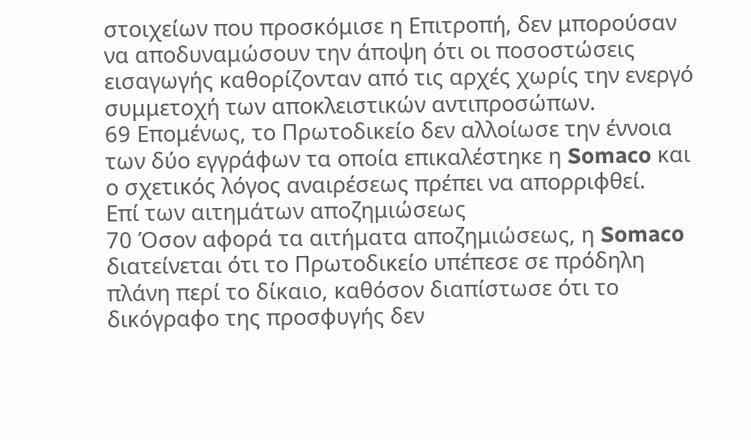στοιχείων που προσκόμισε η Επιτροπή, δεν μπορούσαν να αποδυναμώσουν την άποψη ότι οι ποσοστώσεις εισαγωγής καθορίζονταν από τις αρχές χωρίς την ενεργό συμμετοχή των αποκλειστικών αντιπροσώπων.
69 Επομένως, το Πρωτοδικείο δεν αλλοίωσε την έννοια των δύο εγγράφων τα οποία επικαλέστηκε η Somaco και ο σχετικός λόγος αναιρέσεως πρέπει να απορριφθεί.
Επί των αιτημάτων αποζημιώσεως
70 Όσον αφορά τα αιτήματα αποζημιώσεως, η Somaco διατείνεται ότι το Πρωτοδικείο υπέπεσε σε πρόδηλη πλάνη περί το δίκαιο, καθόσον διαπίστωσε ότι το δικόγραφο της προσφυγής δεν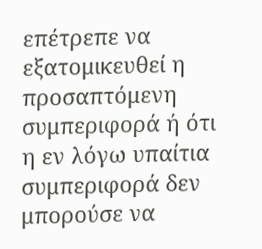επέτρεπε να εξατομικευθεί η προσαπτόμενη συμπεριφορά ή ότι η εν λόγω υπαίτια συμπεριφορά δεν μπορούσε να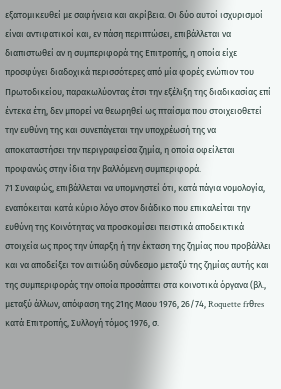εξατομικευθεί με σαφήνεια και ακρίβεια. Οι δύο αυτοί ισχυρισμοί είναι αντιφατικοί και, εν πάση περιπτώσει, επιβάλλεται να διαπιστωθεί αν η συμπεριφορά της Επιτροπής, η οποία είχε προσφύγει διαδοχικά περισσότερες από μία φορές ενώπιον του Πρωτοδικείου, παρακωλύοντας έτσι την εξέλιξη της διαδικασίας επί έντεκα έτη, δεν μπορεί να θεωρηθεί ως πταίσμα που στοιχειοθετεί την ευθύνη της και συνεπάγεται την υποχρέωσή της να αποκαταστήσει την περιγραφείσα ζημία, η οποία οφείλεται προφανώς στην ίδια την βαλλόμενη συμπεριφορά.
71 Συναφώς, επιβάλλεται να υπομνηστεί ότι, κατά πάγια νομολογία, εναπόκειται κατά κύριο λόγο στον διάδικο που επικαλείται την ευθύνη της Κοινότητας να προσκομίσει πειστικά αποδεικτικά στοιχεία ως προς την ύπαρξη ή την έκταση της ζημίας που προβάλλει και να αποδείξει τον αιτιώδη σύνδεσμο μεταξύ της ζημίας αυτής και της συμπεριφοράς την οποία προσάπτει στα κοινοτικά όργανα (βλ., μεταξύ άλλων, απόφαση της 21ης Μαου 1976, 26/74, Roquette frθres κατά Επιτροπής, Συλλογή τόμος 1976, σ.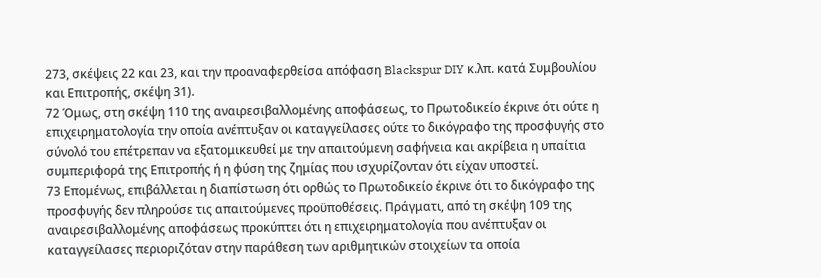273, σκέψεις 22 και 23, και την προαναφερθείσα απόφαση Blackspur DIY κ.λπ. κατά Συμβουλίου και Επιτροπής, σκέψη 31).
72 Όμως, στη σκέψη 110 της αναιρεσιβαλλομένης αποφάσεως, το Πρωτοδικείο έκρινε ότι ούτε η επιχειρηματολογία την οποία ανέπτυξαν οι καταγγείλασες ούτε το δικόγραφο της προσφυγής στο σύνολό του επέτρεπαν να εξατομικευθεί με την απαιτούμενη σαφήνεια και ακρίβεια η υπαίτια συμπεριφορά της Επιτροπής ή η φύση της ζημίας που ισχυρίζονταν ότι είχαν υποστεί.
73 Επομένως, επιβάλλεται η διαπίστωση ότι ορθώς το Πρωτοδικείο έκρινε ότι το δικόγραφο της προσφυγής δεν πληρούσε τις απαιτούμενες προϋποθέσεις. Πράγματι, από τη σκέψη 109 της αναιρεσιβαλλομένης αποφάσεως προκύπτει ότι η επιχειρηματολογία που ανέπτυξαν οι καταγγείλασες περιοριζόταν στην παράθεση των αριθμητικών στοιχείων τα οποία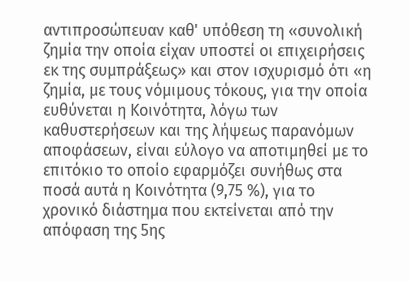αντιπροσώπευαν καθ' υπόθεση τη «συνολική ζημία την οποία είχαν υποστεί οι επιχειρήσεις εκ της συμπράξεως» και στον ισχυρισμό ότι «η ζημία, με τους νόμιμους τόκους, για την οποία ευθύνεται η Κοινότητα, λόγω των καθυστερήσεων και της λήψεως παρανόμων αποφάσεων, είναι εύλογο να αποτιμηθεί με το επιτόκιο το οποίο εφαρμόζει συνήθως στα ποσά αυτά η Κοινότητα (9,75 %), για το χρονικό διάστημα που εκτείνεται από την απόφαση της 5ης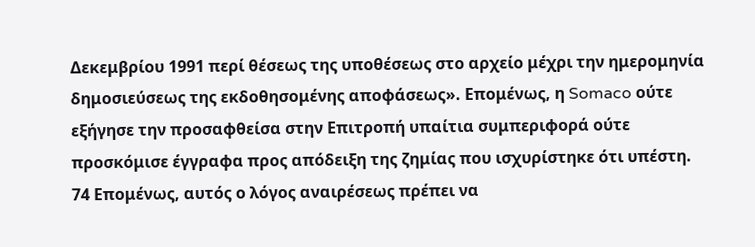Δεκεμβρίου 1991 περί θέσεως της υποθέσεως στο αρχείο μέχρι την ημερομηνία δημοσιεύσεως της εκδοθησομένης αποφάσεως». Επομένως, η Somaco ούτε εξήγησε την προσαφθείσα στην Επιτροπή υπαίτια συμπεριφορά ούτε προσκόμισε έγγραφα προς απόδειξη της ζημίας που ισχυρίστηκε ότι υπέστη.
74 Επομένως, αυτός ο λόγος αναιρέσεως πρέπει να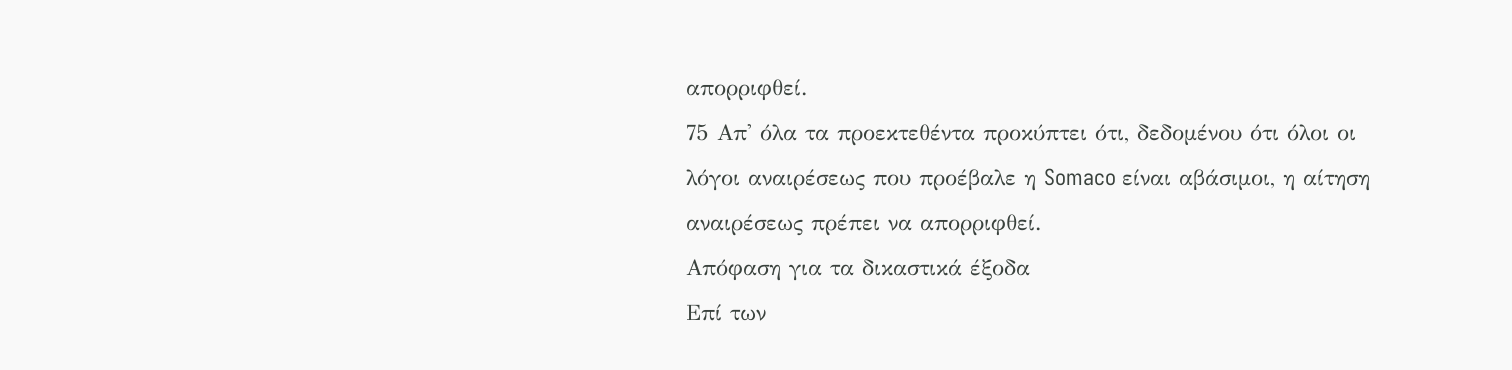απορριφθεί.
75 Απ' όλα τα προεκτεθέντα προκύπτει ότι, δεδομένου ότι όλοι οι λόγοι αναιρέσεως που προέβαλε η Somaco είναι αβάσιμοι, η αίτηση αναιρέσεως πρέπει να απορριφθεί.
Απόφαση για τα δικαστικά έξοδα
Επί των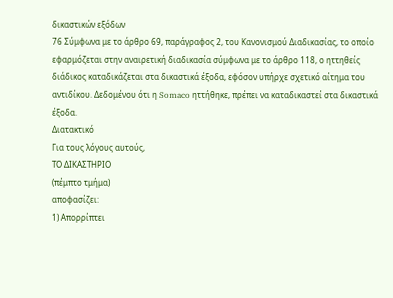δικαστικών εξόδων
76 Σύμφωνα με το άρθρο 69, παράγραφος 2, του Κανονισμού Διαδικασίας, το οποίο εφαρμόζεται στην αναιρετική διαδικασία σύμφωνα με το άρθρο 118, ο ηττηθείς διάδικος καταδικάζεται στα δικαστικά έξοδα, εφόσον υπήρχε σχετικό αίτημα του αντιδίκου. Δεδομένου ότι η Somaco ηττήθηκε, πρέπει να καταδικαστεί στα δικαστικά έξοδα.
Διατακτικό
Για τους λόγους αυτούς,
ΤΟ ΔΙΚΑΣΤΗΡΙΟ
(πέμπτο τμήμα)
αποφασίζει:
1) Απορρίπτει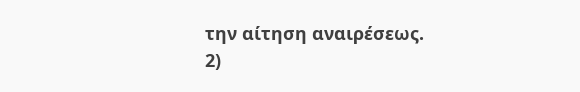την αίτηση αναιρέσεως.
2)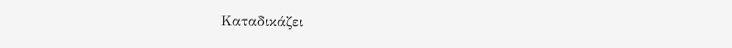Καταδικάζει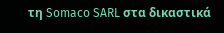τη Somaco SARL στα δικαστικά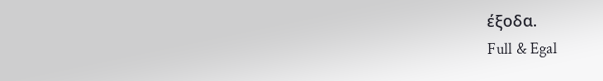έξοδα.
Full & Egal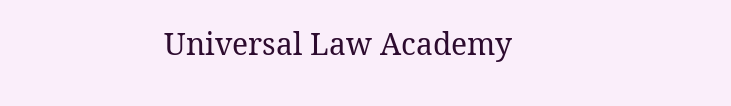Universal Law Academy